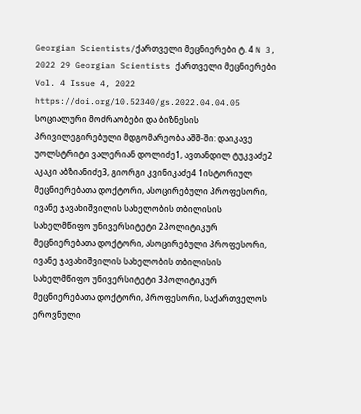Georgian Scientists/ქართველი მეცნიერები ტ. 4 N 3, 2022 29 Georgian Scientists ქართველი მეცნიერები Vol. 4 Issue 4, 2022 https://doi.org/10.52340/gs.2022.04.04.05 სოციალური მოძრაობები და ბიზნესის პრივილეგირებული მდგომარეობა აშშ-ში: დაიკავე უოლსტრიტი ვალერიან დოლიძე1, ავთანდილ ტუკვაძე2 აკაკი აბზიანიძე3, გიორგი კვინიკაძე4 1ისტორიულ მეცნიერებათა დოქტორი, ასოცირებული პროფესორი, ივანე ჯავახიშვილის სახელობის თბილისის სახელმწიფო უნივერსიტეტი 2პოლიტიკურ მეცნიერებათა დოქტორი, ასოცირებული პროფესორი, ივანე ჯავახიშვილის სახელობის თბილისის სახელმწიფო უნივერსიტეტი 3პოლიტიკურ მეცნიერებათა დოქტორი, პროფესორი, საქართველოს ეროვნული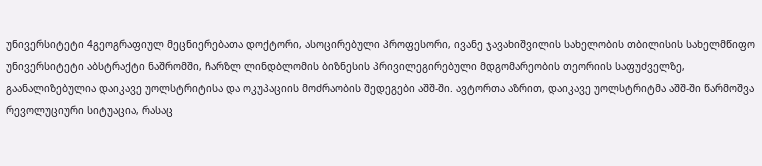უნივერსიტეტი 4გეოგრაფიულ მეცნიერებათა დოქტორი, ასოცირებული პროფესორი, ივანე ჯავახიშვილის სახელობის თბილისის სახელმწიფო უნივერსიტეტი აბსტრაქტი ნაშრომში, ჩარზლ ლინდბლომის ბიზნესის პრივილეგირებული მდგომარეობის თეორიის საფუძველზე, გაანალიზებულია დაიკავე უოლსტრიტისა და ოკუპაციის მოძრაობის შედეგები აშშ-ში. ავტორთა აზრით, დაიკავე უოლსტრიტმა აშშ-ში წარმოშვა რევოლუციური სიტუაცია, რასაც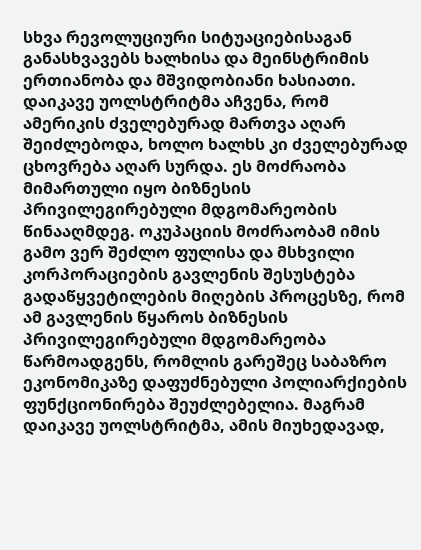სხვა რევოლუციური სიტუაციებისაგან განასხვავებს ხალხისა და მეინსტრიმის ერთიანობა და მშვიდობიანი ხასიათი. დაიკავე უოლსტრიტმა აჩვენა, რომ ამერიკის ძველებურად მართვა აღარ შეიძლებოდა, ხოლო ხალხს კი ძველებურად ცხოვრება აღარ სურდა. ეს მოძრაობა მიმართული იყო ბიზნესის პრივილეგირებული მდგომარეობის წინააღმდეგ. ოკუპაციის მოძრაობამ იმის გამო ვერ შეძლო ფულისა და მსხვილი კორპორაციების გავლენის შესუსტება გადაწყვეტილების მიღების პროცესზე, რომ ამ გავლენის წყაროს ბიზნესის პრივილეგირებული მდგომარეობა წარმოადგენს, რომლის გარეშეც საბაზრო ეკონომიკაზე დაფუძნებული პოლიარქიების ფუნქციონირება შეუძლებელია. მაგრამ დაიკავე უოლსტრიტმა, ამის მიუხედავად,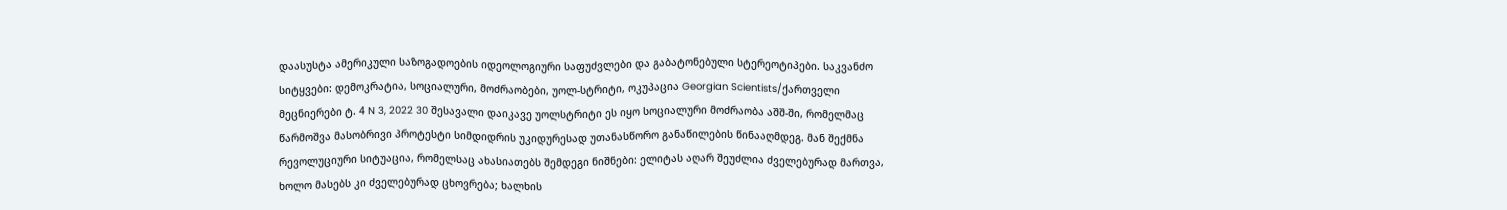დაასუსტა ამერიკული საზოგადოების იდეოლოგიური საფუძვლები და გაბატონებული სტერეოტიპები. საკვანძო სიტყვები: დემოკრატია, სოციალური, მოძრაობები, უოლ-სტრიტი, ოკუპაცია Georgian Scientists/ქართველი მეცნიერები ტ. 4 N 3, 2022 30 შესავალი დაიკავე უოლსტრიტი ეს იყო სოციალური მოძრაობა აშშ-ში, რომელმაც წარმოშვა მასობრივი პროტესტი სიმდიდრის უკიდურესად უთანასწორო განაწილების წინააღმდეგ. მან შექმნა რევოლუციური სიტუაცია, რომელსაც ახასიათებს შემდეგი ნიშნები: ელიტას აღარ შეუძლია ძველებურად მართვა, ხოლო მასებს კი ძველებურად ცხოვრება; ხალხის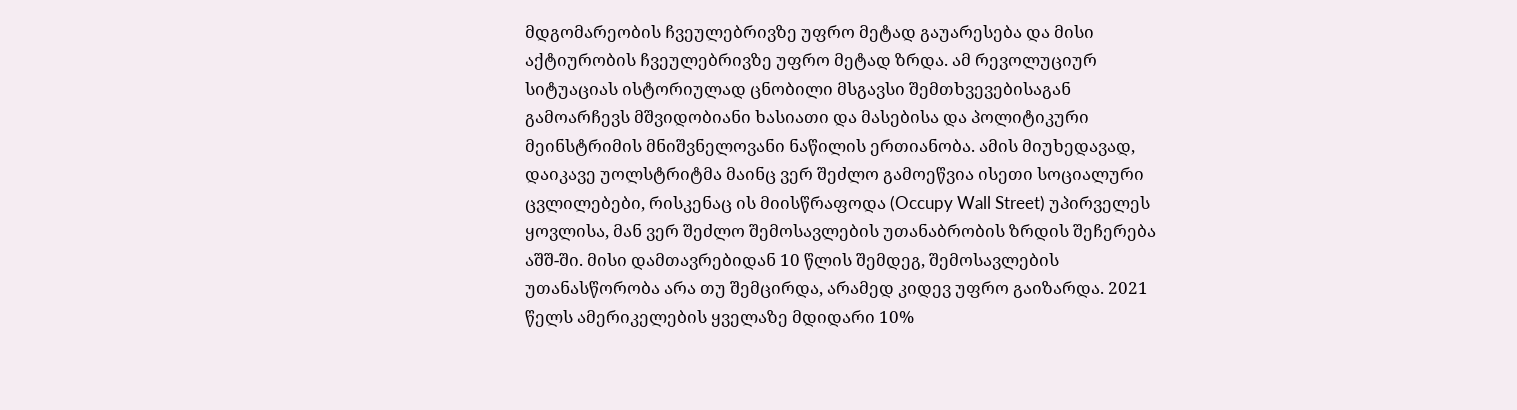მდგომარეობის ჩვეულებრივზე უფრო მეტად გაუარესება და მისი აქტიურობის ჩვეულებრივზე უფრო მეტად ზრდა. ამ რევოლუციურ სიტუაციას ისტორიულად ცნობილი მსგავსი შემთხვევებისაგან გამოარჩევს მშვიდობიანი ხასიათი და მასებისა და პოლიტიკური მეინსტრიმის მნიშვნელოვანი ნაწილის ერთიანობა. ამის მიუხედავად, დაიკავე უოლსტრიტმა მაინც ვერ შეძლო გამოეწვია ისეთი სოციალური ცვლილებები, რისკენაც ის მიისწრაფოდა (Occupy Wall Street) უპირველეს ყოვლისა, მან ვერ შეძლო შემოსავლების უთანაბრობის ზრდის შეჩერება აშშ-ში. მისი დამთავრებიდან 10 წლის შემდეგ, შემოსავლების უთანასწორობა არა თუ შემცირდა, არამედ კიდევ უფრო გაიზარდა. 2021 წელს ამერიკელების ყველაზე მდიდარი 10%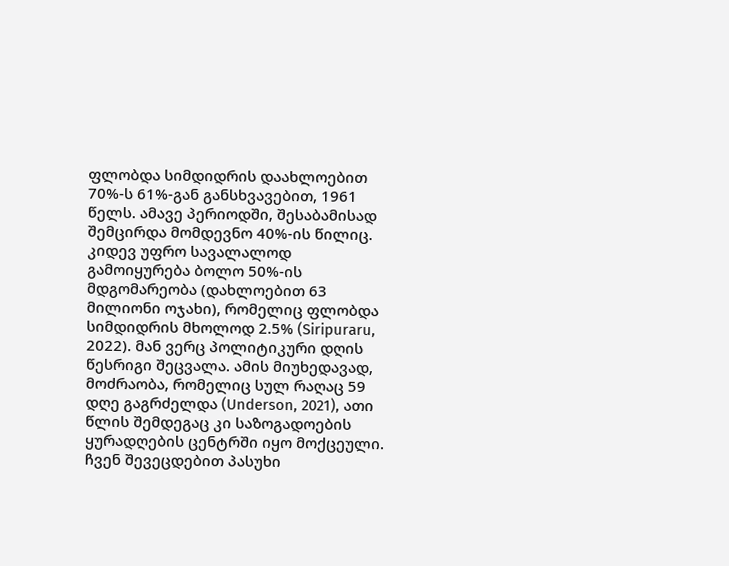ფლობდა სიმდიდრის დაახლოებით 70%-ს 61%-გან განსხვავებით, 1961 წელს. ამავე პერიოდში, შესაბამისად შემცირდა მომდევნო 40%-ის წილიც. კიდევ უფრო სავალალოდ გამოიყურება ბოლო 50%-ის მდგომარეობა (დახლოებით 63 მილიონი ოჯახი), რომელიც ფლობდა სიმდიდრის მხოლოდ 2.5% (Siripuraru, 2022). მან ვერც პოლიტიკური დღის წესრიგი შეცვალა. ამის მიუხედავად, მოძრაობა, რომელიც სულ რაღაც 59 დღე გაგრძელდა (Underson, 2021), ათი წლის შემდეგაც კი საზოგადოების ყურადღების ცენტრში იყო მოქცეული. ჩვენ შევეცდებით პასუხი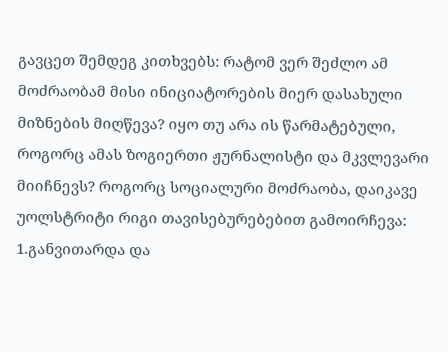გავცეთ შემდეგ კითხვებს: რატომ ვერ შეძლო ამ მოძრაობამ მისი ინიციატორების მიერ დასახული მიზნების მიღწევა? იყო თუ არა ის წარმატებული, როგორც ამას ზოგიერთი ჟურნალისტი და მკვლევარი მიიჩნევს? როგორც სოციალური მოძრაობა, დაიკავე უოლსტრიტი რიგი თავისებურებებით გამოირჩევა: 1.განვითარდა და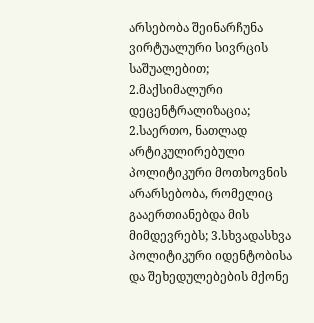არსებობა შეინარჩუნა ვირტუალური სივრცის საშუალებით; 2.მაქსიმალური დეცენტრალიზაცია; 2.საერთო, ნათლად არტიკულირებული პოლიტიკური მოთხოვნის არარსებობა, რომელიც გააერთიანებდა მის მიმდევრებს; 3.სხვადასხვა პოლიტიკური იდენტობისა და შეხედულებების მქონე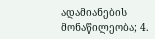ადამიანების მონაწილეობა; 4.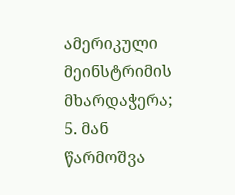ამერიკული მეინსტრიმის მხარდაჭერა; 5. მან წარმოშვა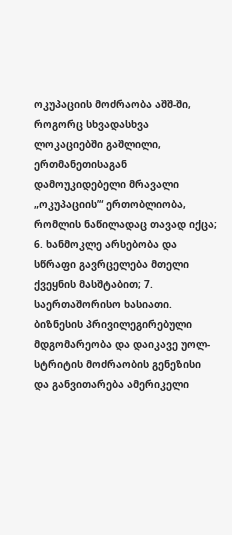ოკუპაციის მოძრაობა აშშ-ში, როგორც სხვადასხვა ლოკაციებში გაშლილი, ერთმანეთისაგან დამოუკიდებელი მრავალი „ოკუპაციის’“ ერთობლიობა, რომლის ნაწილადაც თავად იქცა; 6. ხანმოკლე არსებობა და სწრაფი გავრცელება მთელი ქვეყნის მასშტაბით; 7. საერთაშორისო ხასიათი. ბიზნესის პრივილეგირებული მდგომარეობა და დაიკავე უოლ-სტრიტის მოძრაობის გენეზისი და განვითარება ამერიკელი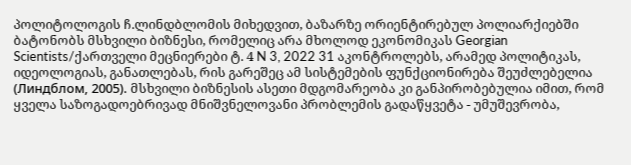პოლიტოლოგის ჩ.ლინდბლომის მიხედვით, ბაზარზე ორიენტირებულ პოლიარქიებში ბატონობს მსხვილი ბიზნესი, რომელიც არა მხოლოდ ეკონომიკას Georgian Scientists/ქართველი მეცნიერები ტ. 4 N 3, 2022 31 აკონტროლებს, არამედ პოლიტიკას, იდეოლოგიას, განათლებას, რის გარეშეც ამ სისტემების ფუნქციონირება შეუძლებელია (Линдблом, 2005). მსხვილი ბიზნესის ასეთი მდგომარეობა კი განპირობებულია იმით, რომ ყველა საზოგადოებრივად მნიშვნელოვანი პრობლემის გადაწყვეტა - უმუშევრობა,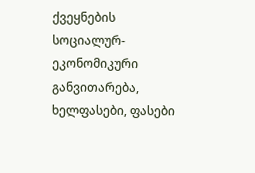ქვეყნების სოციალურ-ეკონომიკური განვითარება, ხელფასები, ფასები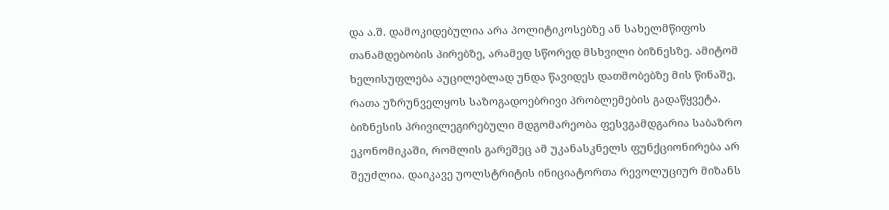და ა.შ. დამოკიდებულია არა პოლიტიკოსებზე ან სახელმწიფოს თანამდებობის პირებზე, არამედ სწორედ მსხვილი ბიზნესზე. ამიტომ ხელისუფლება აუცილებლად უნდა წავიდეს დათმობებზე მის წინაშე, რათა უზრუნველყოს საზოგადოებრივი პრობლემების გადაწყვეტა. ბიზნესის პრივილეგირებული მდგომარეობა ფესვგამდგარია საბაზრო ეკონომიკაში, რომლის გარეშეც ამ უკანასკნელს ფუნქციონირება არ შეუძლია. დაიკავე უოლსტრიტის ინიციატორთა რევოლუციურ მიზანს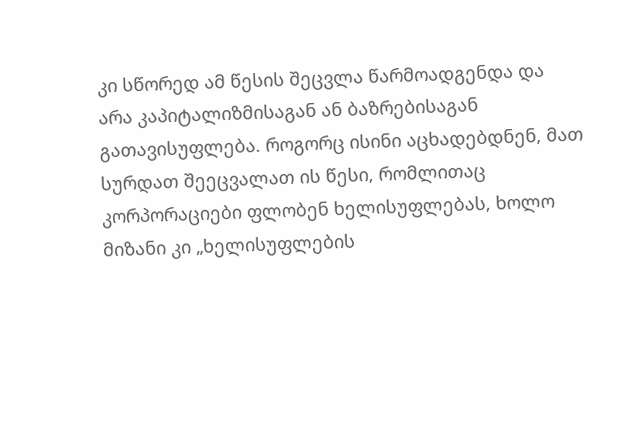კი სწორედ ამ წესის შეცვლა წარმოადგენდა და არა კაპიტალიზმისაგან ან ბაზრებისაგან გათავისუფლება. როგორც ისინი აცხადებდნენ, მათ სურდათ შეეცვალათ ის წესი, რომლითაც კორპორაციები ფლობენ ხელისუფლებას, ხოლო მიზანი კი „ხელისუფლების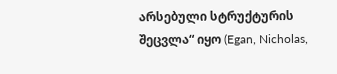არსებული სტრუქტურის შეცვლა“ იყო (Egan, Nicholas,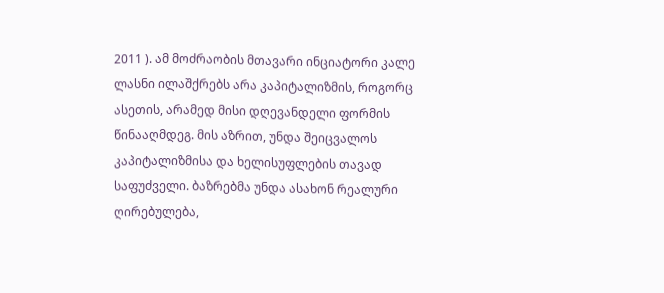2011 ). ამ მოძრაობის მთავარი ინციატორი კალე ლასნი ილაშქრებს არა კაპიტალიზმის, როგორც ასეთის, არამედ მისი დღევანდელი ფორმის წინააღმდეგ. მის აზრით, უნდა შეიცვალოს კაპიტალიზმისა და ხელისუფლების თავად საფუძველი. ბაზრებმა უნდა ასახონ რეალური ღირებულება,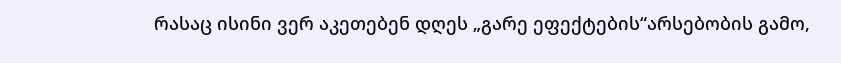რასაც ისინი ვერ აკეთებენ დღეს „გარე ეფექტების“არსებობის გამო,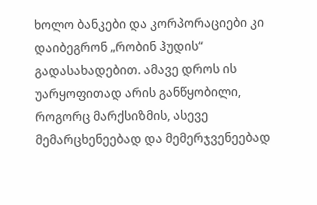ხოლო ბანკები და კორპორაციები კი დაიბეგრონ „რობინ ჰუდის“ გადასახადებით. ამავე დროს ის უარყოფითად არის განწყობილი, როგორც მარქსიზმის, ასევე მემარცხენეებად და მემერჯვენეებად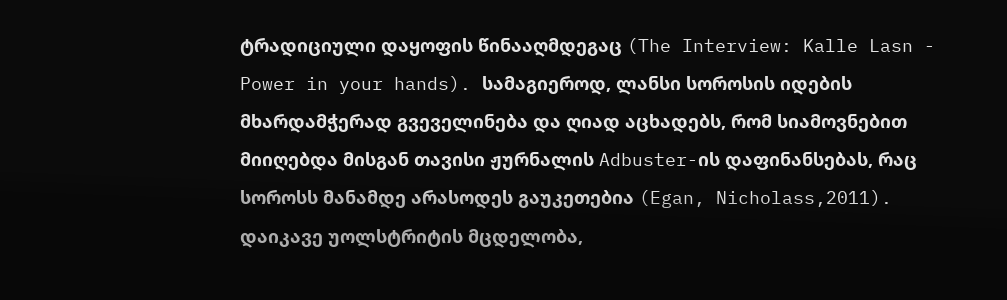ტრადიციული დაყოფის წინააღმდეგაც (The Interview: Kalle Lasn - Power in your hands). სამაგიეროდ, ლანსი სოროსის იდების მხარდამჭერად გვეველინება და ღიად აცხადებს, რომ სიამოვნებით მიიღებდა მისგან თავისი ჟურნალის Adbuster-ის დაფინანსებას, რაც სოროსს მანამდე არასოდეს გაუკეთებია (Egan, Nicholass,2011). დაიკავე უოლსტრიტის მცდელობა,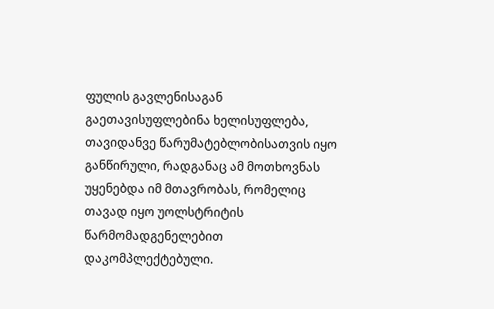ფულის გავლენისაგან გაეთავისუფლებინა ხელისუფლება, თავიდანვე წარუმატებლობისათვის იყო განწირული, რადგანაც ამ მოთხოვნას უყენებდა იმ მთავრობას, რომელიც თავად იყო უოლსტრიტის წარმომადგენელებით დაკომპლექტებული.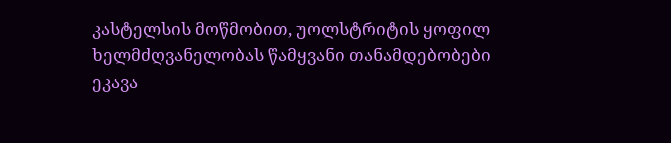კასტელსის მოწმობით, უოლსტრიტის ყოფილ ხელმძღვანელობას წამყვანი თანამდებობები ეკავა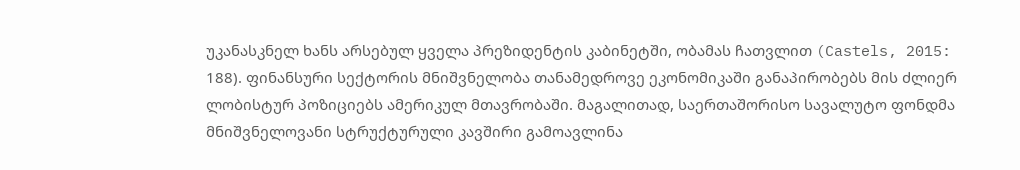უკანასკნელ ხანს არსებულ ყველა პრეზიდენტის კაბინეტში, ობამას ჩათვლით (Castels, 2015: 188). ფინანსური სექტორის მნიშვნელობა თანამედროვე ეკონომიკაში განაპირობებს მის ძლიერ ლობისტურ პოზიციებს ამერიკულ მთავრობაში. მაგალითად, საერთაშორისო სავალუტო ფონდმა მნიშვნელოვანი სტრუქტურული კავშირი გამოავლინა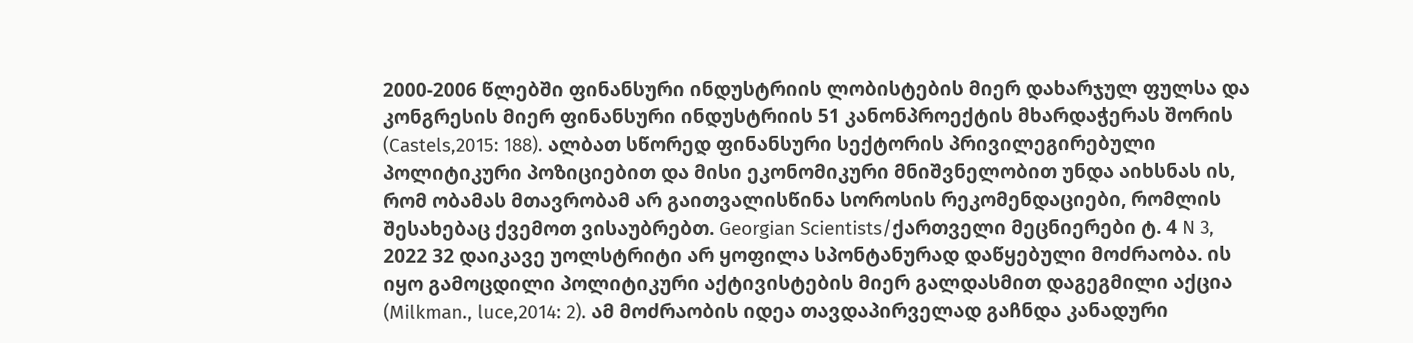2000-2006 წლებში ფინანსური ინდუსტრიის ლობისტების მიერ დახარჯულ ფულსა და კონგრესის მიერ ფინანსური ინდუსტრიის 51 კანონპროექტის მხარდაჭერას შორის (Castels,2015: 188). ალბათ სწორედ ფინანსური სექტორის პრივილეგირებული პოლიტიკური პოზიციებით და მისი ეკონომიკური მნიშვნელობით უნდა აიხსნას ის, რომ ობამას მთავრობამ არ გაითვალისწინა სოროსის რეკომენდაციები, რომლის შესახებაც ქვემოთ ვისაუბრებთ. Georgian Scientists/ქართველი მეცნიერები ტ. 4 N 3, 2022 32 დაიკავე უოლსტრიტი არ ყოფილა სპონტანურად დაწყებული მოძრაობა. ის იყო გამოცდილი პოლიტიკური აქტივისტების მიერ გალდასმით დაგეგმილი აქცია (Milkman., luce,2014: 2). ამ მოძრაობის იდეა თავდაპირველად გაჩნდა კანადური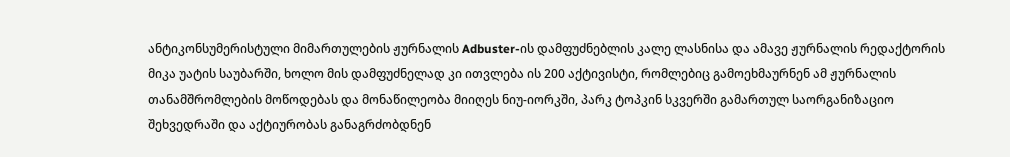ანტიკონსუმერისტული მიმართულების ჟურნალის Adbuster-ის დამფუძნებლის კალე ლასნისა და ამავე ჟურნალის რედაქტორის მიკა უატის საუბარში, ხოლო მის დამფუძნელად კი ითვლება ის 200 აქტივისტი, რომლებიც გამოეხმაურნენ ამ ჟურნალის თანამშრომლების მოწოდებას და მონაწილეობა მიიღეს ნიუ-იორკში, პარკ ტოპკინ სკვერში გამართულ საორგანიზაციო შეხვედრაში და აქტიურობას განაგრძობდნენ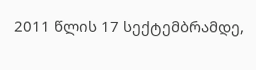2011 წლის 17 სექტემბრამდე,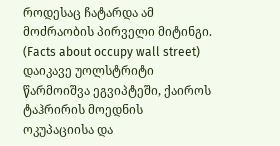როდესაც ჩატარდა ამ მოძრაობის პირველი მიტინგი. (Facts about occupy wall street) დაიკავე უოლსტრიტი წარმოიშვა ეგვიპტეში, ქაიროს ტაჰრირის მოედნის ოკუპაციისა და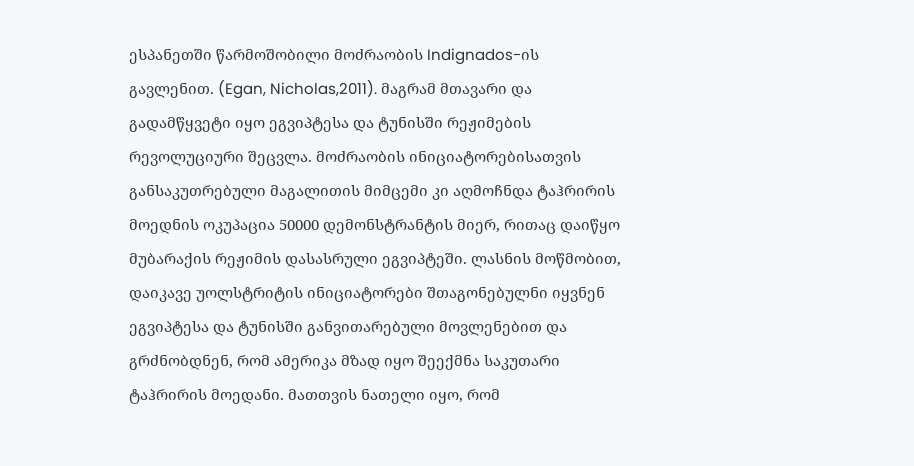ესპანეთში წარმოშობილი მოძრაობის Indignados-ის გავლენით. (Egan, Nicholas,2011). მაგრამ მთავარი და გადამწყვეტი იყო ეგვიპტესა და ტუნისში რეჟიმების რევოლუციური შეცვლა. მოძრაობის ინიციატორებისათვის განსაკუთრებული მაგალითის მიმცემი კი აღმოჩნდა ტაჰრირის მოედნის ოკუპაცია 50000 დემონსტრანტის მიერ, რითაც დაიწყო მუბარაქის რეჟიმის დასასრული ეგვიპტეში. ლასნის მოწმობით, დაიკავე უოლსტრიტის ინიციატორები შთაგონებულნი იყვნენ ეგვიპტესა და ტუნისში განვითარებული მოვლენებით და გრძნობდნენ, რომ ამერიკა მზად იყო შეექმნა საკუთარი ტაჰრირის მოედანი. მათთვის ნათელი იყო, რომ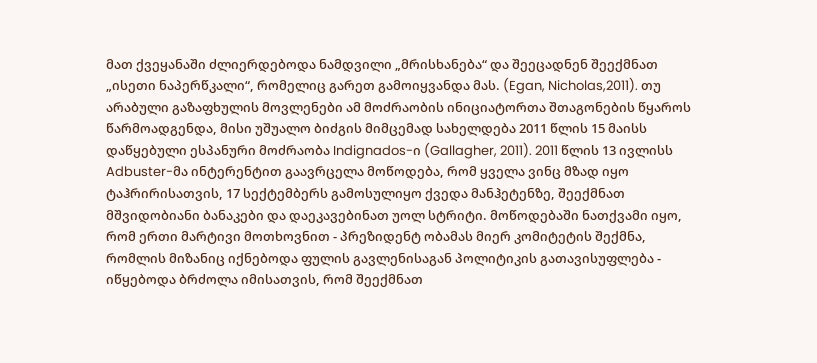მათ ქვეყანაში ძლიერდებოდა ნამდვილი „მრისხანება“ და შეეცადნენ შეექმნათ „ისეთი ნაპერწკალი“, რომელიც გარეთ გამოიყვანდა მას. (Egan, Nicholas,2011). თუ არაბული გაზაფხულის მოვლენები ამ მოძრაობის ინიციატორთა შთაგონების წყაროს წარმოადგენდა, მისი უშუალო ბიძგის მიმცემად სახელდება 2011 წლის 15 მაისს დაწყებული ესპანური მოძრაობა Indignados-ი (Gallagher, 2011). 2011 წლის 13 ივლისს Adbuster-მა ინტერენტით გაავრცელა მოწოდება, რომ ყველა ვინც მზად იყო ტაჰრირისათვის, 17 სექტემბერს გამოსულიყო ქვედა მანჰეტენზე, შეექმნათ მშვიდობიანი ბანაკები და დაეკავებინათ უოლ სტრიტი. მოწოდებაში ნათქვამი იყო, რომ ერთი მარტივი მოთხოვნით - პრეზიდენტ ობამას მიერ კომიტეტის შექმნა, რომლის მიზანიც იქნებოდა ფულის გავლენისაგან პოლიტიკის გათავისუფლება - იწყებოდა ბრძოლა იმისათვის, რომ შეექმნათ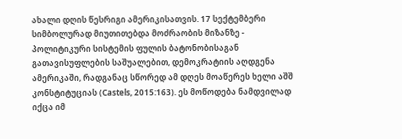ახალი დღის წესრიგი ამერიკისათვის. 17 სექტემბერი სიმბოლურად მიუთითებდა მოძრაობის მიზანზე - პოლიტიკური სისტემის ფულის ბატონობისაგან გათავისუფლების საშუალებით, დემოკრატიის აღდგენა ამერიკაში, რადგანაც სწორედ ამ დღეს მოაწერეს ხელი აშშ კონსტიტუციას (Castels, 2015:163). ეს მოწოდება ნამდვილად იქცა იმ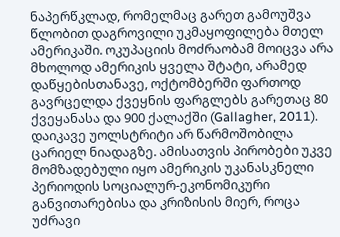ნაპერწკლად, რომელმაც გარეთ გამოუშვა წლობით დაგროვილი უკმაყოფილება მთელ ამერიკაში. ოკუპაციის მოძრაობამ მოიცვა არა მხოლოდ ამერიკის ყველა შტატი, არამედ დაწყებისთანავე, ოქტომბერში ფართოდ გავრცელდა ქვეყნის ფარგლებს გარეთაც 80 ქვეყანასა და 900 ქალაქში (Gallagher, 2011). დაიკავე უოლსტრიტი არ წარმოშობილა ცარიელ ნიადაგზე. ამისათვის პირობები უკვე მომზადებული იყო ამერიკის უკანასკნელი პერიოდის სოციალურ-ეკონომიკური განვითარებისა და კრიზისის მიერ, როცა უძრავი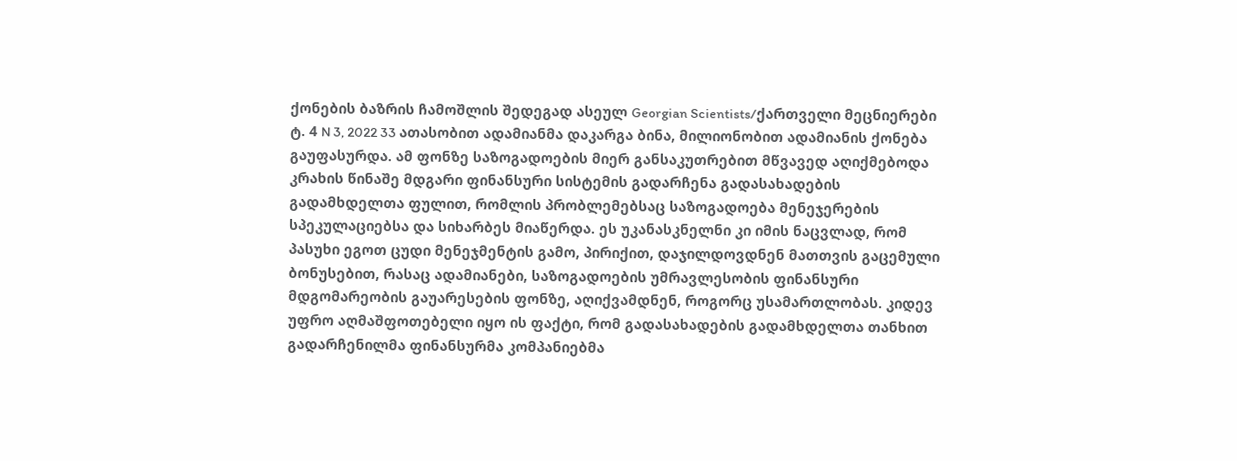ქონების ბაზრის ჩამოშლის შედეგად ასეულ Georgian Scientists/ქართველი მეცნიერები ტ. 4 N 3, 2022 33 ათასობით ადამიანმა დაკარგა ბინა, მილიონობით ადამიანის ქონება გაუფასურდა. ამ ფონზე საზოგადოების მიერ განსაკუთრებით მწვავედ აღიქმებოდა კრახის წინაშე მდგარი ფინანსური სისტემის გადარჩენა გადასახადების გადამხდელთა ფულით, რომლის პრობლემებსაც საზოგადოება მენეჯერების სპეკულაციებსა და სიხარბეს მიაწერდა. ეს უკანასკნელნი კი იმის ნაცვლად, რომ პასუხი ეგოთ ცუდი მენეჯმენტის გამო, პირიქით, დაჯილდოვდნენ მათთვის გაცემული ბონუსებით, რასაც ადამიანები, საზოგადოების უმრავლესობის ფინანსური მდგომარეობის გაუარესების ფონზე, აღიქვამდნენ, როგორც უსამართლობას. კიდევ უფრო აღმაშფოთებელი იყო ის ფაქტი, რომ გადასახადების გადამხდელთა თანხით გადარჩენილმა ფინანსურმა კომპანიებმა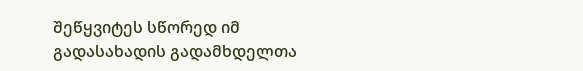შეწყვიტეს სწორედ იმ გადასახადის გადამხდელთა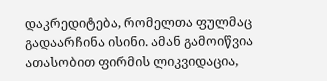დაკრედიტება, რომელთა ფულმაც გადაარჩინა ისინი. ამან გამოიწვია ათასობით ფირმის ლიკვიდაცია,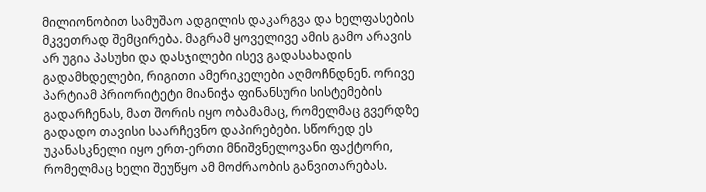მილიონობით სამუშაო ადგილის დაკარგვა და ხელფასების მკვეთრად შემცირება. მაგრამ ყოველივე ამის გამო არავის არ უგია პასუხი და დასჯილები ისევ გადასახადის გადამხდელები, რიგითი ამერიკელები აღმოჩნდნენ. ორივე პარტიამ პრიორიტეტი მიანიჭა ფინანსური სისტემების გადარჩენას, მათ შორის იყო ობამამაც, რომელმაც გვერდზე გადადო თავისი საარჩევნო დაპირებები. სწორედ ეს უკანასკნელი იყო ერთ-ერთი მნიშვნელოვანი ფაქტორი, რომელმაც ხელი შეუწყო ამ მოძრაობის განვითარებას.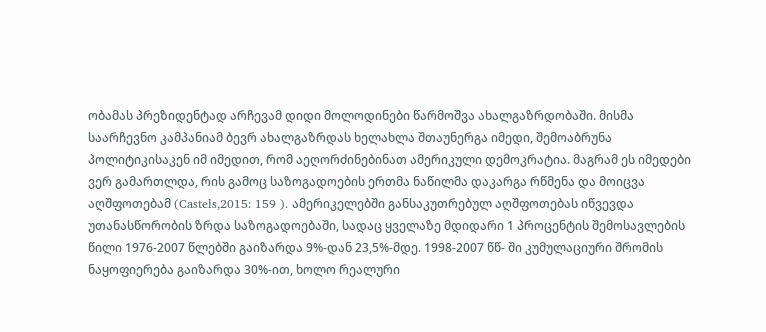ობამას პრეზიდენტად არჩევამ დიდი მოლოდინები წარმოშვა ახალგაზრდობაში. მისმა საარჩევნო კამპანიამ ბევრ ახალგაზრდას ხელახლა შთაუნერგა იმედი, შემოაბრუნა პოლიტიკისაკენ იმ იმედით, რომ აეღორძინებინათ ამერიკული დემოკრატია. მაგრამ ეს იმედები ვერ გამართლდა, რის გამოც საზოგადოების ერთმა ნაწილმა დაკარგა რწმენა და მოიცვა აღშფოთებამ (Castels,2015: 159 ). ამერიკელებში განსაკუთრებულ აღშფოთებას იწვევდა უთანასწორობის ზრდა საზოგადოებაში, სადაც ყველაზე მდიდარი 1 პროცენტის შემოსავლების წილი 1976-2007 წლებში გაიზარდა 9%-დან 23,5%-მდე. 1998-2007 წწ- ში კუმულაციური შრომის ნაყოფიერება გაიზარდა 30%-ით, ხოლო რეალური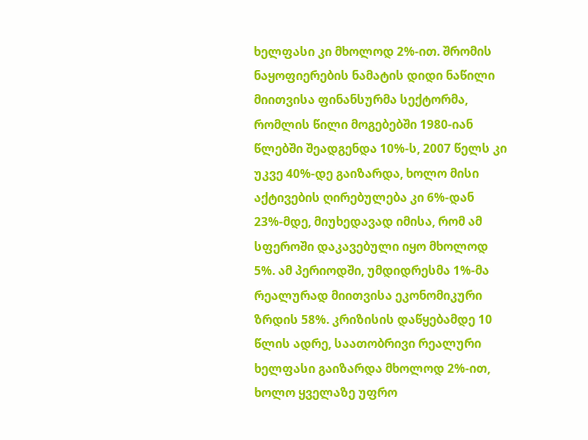ხელფასი კი მხოლოდ 2%-ით. შრომის ნაყოფიერების ნამატის დიდი ნაწილი მიითვისა ფინანსურმა სექტორმა, რომლის წილი მოგებებში 1980-იან წლებში შეადგენდა 10%-ს, 2007 წელს კი უკვე 40%-დე გაიზარდა, ხოლო მისი აქტივების ღირებულება კი 6%-დან 23%-მდე, მიუხედავად იმისა, რომ ამ სფეროში დაკავებული იყო მხოლოდ 5%. ამ პერიოდში, უმდიდრესმა 1%-მა რეალურად მიითვისა ეკონომიკური ზრდის 58%. კრიზისის დაწყებამდე 10 წლის ადრე, საათობრივი რეალური ხელფასი გაიზარდა მხოლოდ 2%-ით, ხოლო ყველაზე უფრო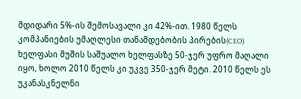მდიდარი 5%-ის შემოსავალი კი 42%-ით. 1980 წელს კომპანიების უმაღლესი თანამდებობის პირების(CEO) ხელფასი მუშის საშუალო ხელფასზე 50-ჯერ უფრო მაღალი იყო, ხოლო 2010 წელს კი უკვე 350-ჯერ მეტი. 2010 წელს ეს უკანასკნელნი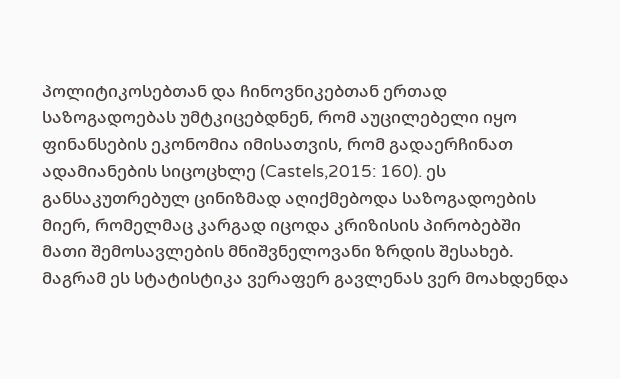პოლიტიკოსებთან და ჩინოვნიკებთან ერთად საზოგადოებას უმტკიცებდნენ, რომ აუცილებელი იყო ფინანსების ეკონომია იმისათვის, რომ გადაერჩინათ ადამიანების სიცოცხლე (Castels,2015: 160). ეს განსაკუთრებულ ცინიზმად აღიქმებოდა საზოგადოების მიერ, რომელმაც კარგად იცოდა კრიზისის პირობებში მათი შემოსავლების მნიშვნელოვანი ზრდის შესახებ. მაგრამ ეს სტატისტიკა ვერაფერ გავლენას ვერ მოახდენდა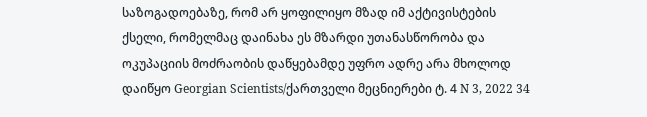საზოგადოებაზე, რომ არ ყოფილიყო მზად იმ აქტივისტების ქსელი, რომელმაც დაინახა ეს მზარდი უთანასწორობა და ოკუპაციის მოძრაობის დაწყებამდე უფრო ადრე არა მხოლოდ დაიწყო Georgian Scientists/ქართველი მეცნიერები ტ. 4 N 3, 2022 34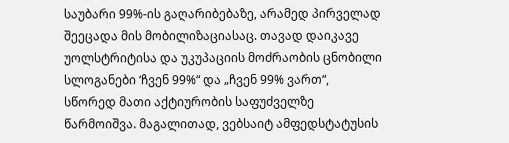საუბარი 99%-ის გაღარიბებაზე, არამედ პირველად შეეცადა მის მობილიზაციასაც. თავად დაიკავე უოლსტრიტისა და უკუპაციის მოძრაობის ცნობილი სლოგანები ‘ჩვენ 99%“ და „ჩვენ 99% ვართ“, სწორედ მათი აქტიურობის საფუძველზე წარმოიშვა. მაგალითად, ვებსაიტ ამფედსტატუსის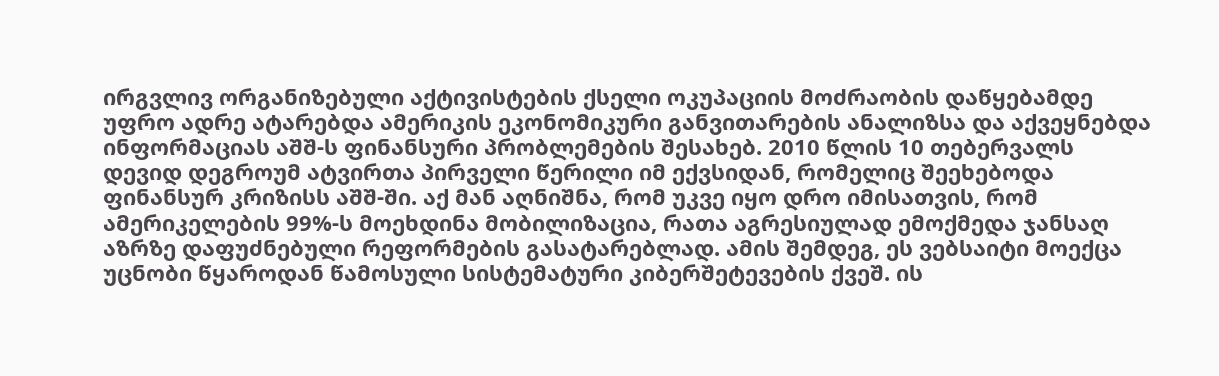ირგვლივ ორგანიზებული აქტივისტების ქსელი ოკუპაციის მოძრაობის დაწყებამდე უფრო ადრე ატარებდა ამერიკის ეკონომიკური განვითარების ანალიზსა და აქვეყნებდა ინფორმაციას აშშ-ს ფინანსური პრობლემების შესახებ. 2010 წლის 10 თებერვალს დევიდ დეგროუმ ატვირთა პირველი წერილი იმ ექვსიდან, რომელიც შეეხებოდა ფინანსურ კრიზისს აშშ-ში. აქ მან აღნიშნა, რომ უკვე იყო დრო იმისათვის, რომ ამერიკელების 99%-ს მოეხდინა მობილიზაცია, რათა აგრესიულად ემოქმედა ჯანსაღ აზრზე დაფუძნებული რეფორმების გასატარებლად. ამის შემდეგ, ეს ვებსაიტი მოექცა უცნობი წყაროდან წამოსული სისტემატური კიბერშეტევების ქვეშ. ის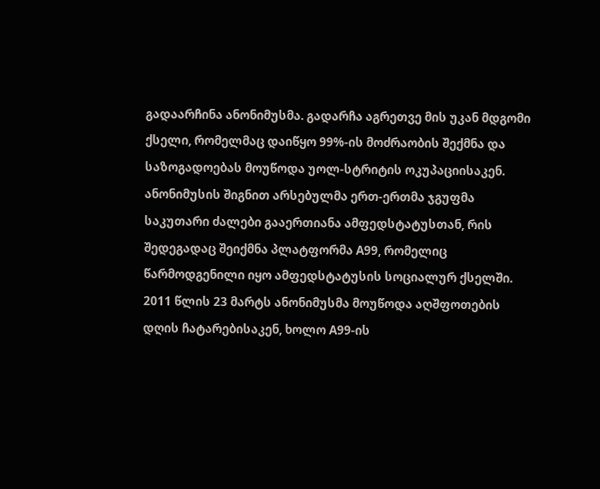გადაარჩინა ანონიმუსმა. გადარჩა აგრეთვე მის უკან მდგომი ქსელი, რომელმაც დაიწყო 99%-ის მოძრაობის შექმნა და საზოგადოებას მოუწოდა უოლ-სტრიტის ოკუპაციისაკენ. ანონიმუსის შიგნით არსებულმა ერთ-ერთმა ჯგუფმა საკუთარი ძალები გააერთიანა ამფედსტატუსთან, რის შედეგადაც შეიქმნა პლატფორმა A99, რომელიც წარმოდგენილი იყო ამფედსტატუსის სოციალურ ქსელში. 2011 წლის 23 მარტს ანონიმუსმა მოუწოდა აღშფოთების დღის ჩატარებისაკენ, ხოლო A99-ის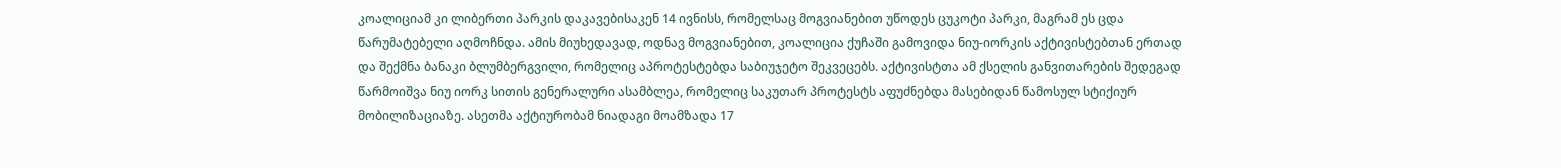კოალიციამ კი ლიბერთი პარკის დაკავებისაკენ 14 ივნისს, რომელსაც მოგვიანებით უწოდეს ცუკოტი პარკი, მაგრამ ეს ცდა წარუმატებელი აღმოჩნდა. ამის მიუხედავად, ოდნავ მოგვიანებით, კოალიცია ქუჩაში გამოვიდა ნიუ-იორკის აქტივისტებთან ერთად და შექმნა ბანაკი ბლუმბერგვილი, რომელიც აპროტესტებდა საბიუჯეტო შეკვეცებს. აქტივისტთა ამ ქსელის განვითარების შედეგად წარმოიშვა ნიუ იორკ სითის გენერალური ასამბლეა, რომელიც საკუთარ პროტესტს აფუძნებდა მასებიდან წამოსულ სტიქიურ მობილიზაციაზე. ასეთმა აქტიურობამ ნიადაგი მოამზადა 17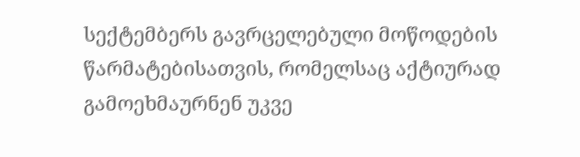სექტემბერს გავრცელებული მოწოდების წარმატებისათვის, რომელსაც აქტიურად გამოეხმაურნენ უკვე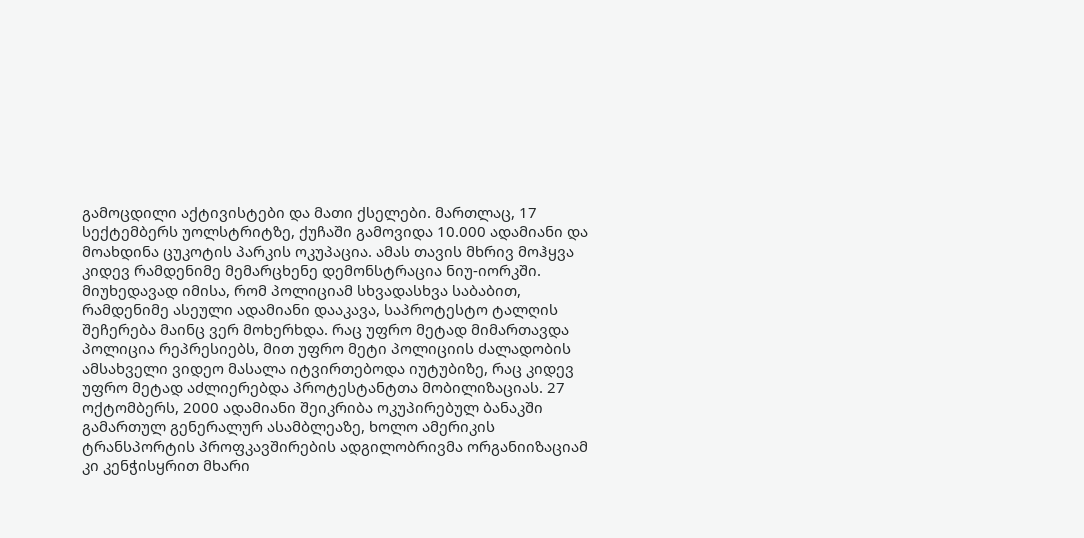გამოცდილი აქტივისტები და მათი ქსელები. მართლაც, 17 სექტემბერს უოლსტრიტზე, ქუჩაში გამოვიდა 10.000 ადამიანი და მოახდინა ცუკოტის პარკის ოკუპაცია. ამას თავის მხრივ მოჰყვა კიდევ რამდენიმე მემარცხენე დემონსტრაცია ნიუ-იორკში. მიუხედავად იმისა, რომ პოლიციამ სხვადასხვა საბაბით, რამდენიმე ასეული ადამიანი დააკავა, საპროტესტო ტალღის შეჩერება მაინც ვერ მოხერხდა. რაც უფრო მეტად მიმართავდა პოლიცია რეპრესიებს, მით უფრო მეტი პოლიციის ძალადობის ამსახველი ვიდეო მასალა იტვირთებოდა იუტუბიზე, რაც კიდევ უფრო მეტად აძლიერებდა პროტესტანტთა მობილიზაციას. 27 ოქტომბერს, 2000 ადამიანი შეიკრიბა ოკუპირებულ ბანაკში გამართულ გენერალურ ასამბლეაზე, ხოლო ამერიკის ტრანსპორტის პროფკავშირების ადგილობრივმა ორგანიიზაციამ კი კენჭისყრით მხარი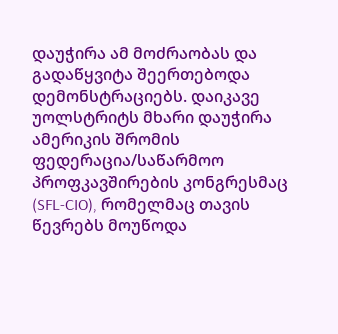დაუჭირა ამ მოძრაობას და გადაწყვიტა შეერთებოდა დემონსტრაციებს. დაიკავე უოლსტრიტს მხარი დაუჭირა ამერიკის შრომის ფედერაცია/საწარმოო პროფკავშირების კონგრესმაც (SFL-CIO), რომელმაც თავის წევრებს მოუწოდა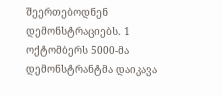შეერთებოდნენ დემონსტრაციებს. 1 ოქტომბერს 5000-მა დემონსტრანტმა დაიკავა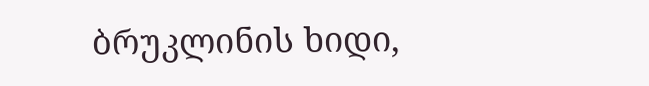ბრუკლინის ხიდი,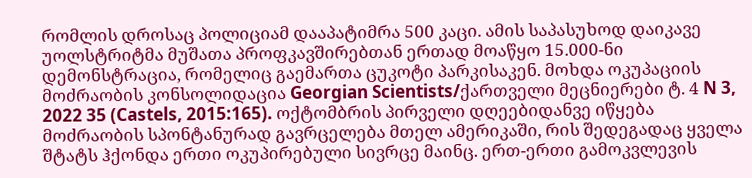რომლის დროსაც პოლიციამ დააპატიმრა 500 კაცი. ამის საპასუხოდ დაიკავე უოლსტრიტმა მუშათა პროფკავშირებთან ერთად მოაწყო 15.000-ნი დემონსტრაცია, რომელიც გაემართა ცუკოტი პარკისაკენ. მოხდა ოკუპაციის მოძრაობის კონსოლიდაცია Georgian Scientists/ქართველი მეცნიერები ტ. 4 N 3, 2022 35 (Castels, 2015:165). ოქტომბრის პირველი დღეებიდანვე იწყება მოძრაობის სპონტანურად გავრცელება მთელ ამერიკაში, რის შედეგადაც ყველა შტატს ჰქონდა ერთი ოკუპირებული სივრცე მაინც. ერთ-ერთი გამოკვლევის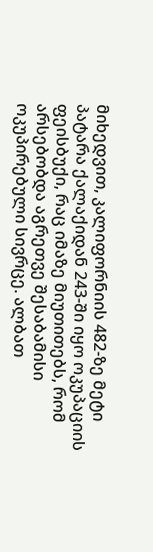მიხედვით, კალიფორნიის 482-ზე მეტი პატარა ქალაქიდან 243-ში იყო ოკუპაციის ფეისბუქი, რაც იმაზე მიუთითებს, რომ არსებობდა აგრეთვე შესაბამისი ოკუპირებული სივრცე. ალბათ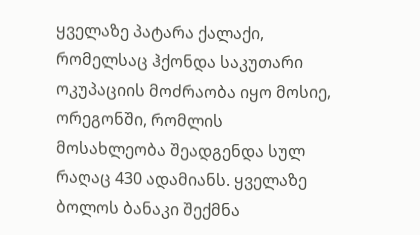ყველაზე პატარა ქალაქი, რომელსაც ჰქონდა საკუთარი ოკუპაციის მოძრაობა იყო მოსიე, ორეგონში, რომლის მოსახლეობა შეადგენდა სულ რაღაც 430 ადამიანს. ყველაზე ბოლოს ბანაკი შექმნა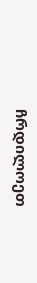ჩრდილოეთ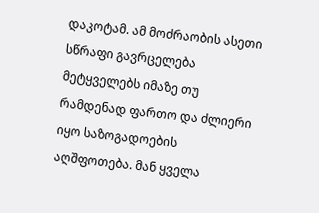დაკოტამ. ამ მოძრაობის ასეთი სწრაფი გავრცელება მეტყველებს იმაზე თუ რამდენად ფართო და ძლიერი იყო საზოგადოების აღშფოთება. მან ყველა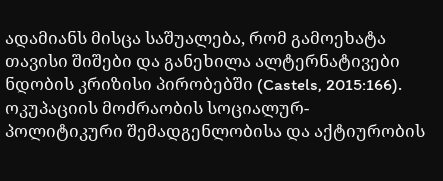ადამიანს მისცა საშუალება, რომ გამოეხატა თავისი შიშები და განეხილა ალტერნატივები ნდობის კრიზისი პირობებში (Castels, 2015:166). ოკუპაციის მოძრაობის სოციალურ- პოლიტიკური შემადგენლობისა და აქტიურობის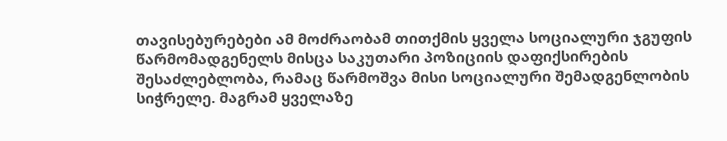თავისებურებები ამ მოძრაობამ თითქმის ყველა სოციალური ჯგუფის წარმომადგენელს მისცა საკუთარი პოზიციის დაფიქსირების შესაძლებლობა, რამაც წარმოშვა მისი სოციალური შემადგენლობის სიჭრელე. მაგრამ ყველაზე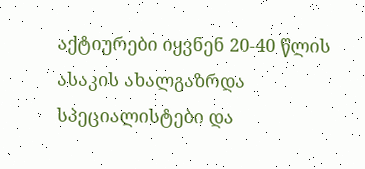აქტიურები იყვნენ 20-40 წლის ასაკის ახალგაზრდა სპეციალისტები და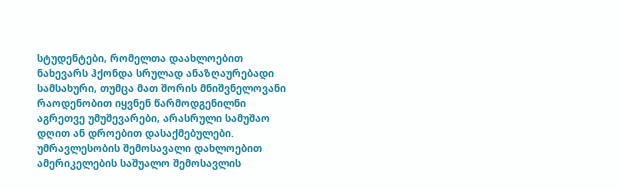სტუდენტები, რომელთა დაახლოებით ნახევარს ჰქონდა სრულად ანაზღაურებადი სამსახური, თუმცა მათ შორის მნიშვნელოვანი რაოდენობით იყვნენ წარმოდგენილნი აგრეთვე უმუშევარები, არასრული სამუშაო დღით ან დროებით დასაქმებულები. უმრავლესობის შემოსავალი დახლოებით ამერიკელების საშუალო შემოსავლის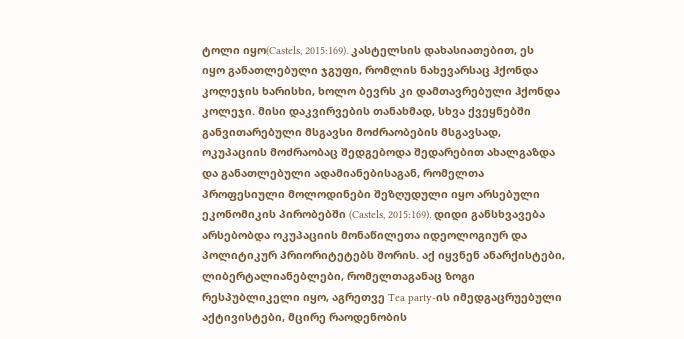ტოლი იყო(Castels, 2015:169). კასტელსის დახასიათებით, ეს იყო განათლებული ჯგუფი, რომლის ნახევარსაც ჰქონდა კოლეჯის ხარისხი, ხოლო ბევრს კი დამთავრებული ჰქონდა კოლეჯი. მისი დაკვირვების თანახმად, სხვა ქვეყნებში განვითარებული მსგავსი მოძრაობების მსგავსად, ოკუპაციის მოძრაობაც შედგებოდა შედარებით ახალგაზდა და განათლებული ადამიანებისაგან, რომელთა პროფესიული მოლოდინები შეზღუდული იყო არსებული ეკონომიკის პირობებში (Castels, 2015:169). დიდი განსხვავება არსებობდა ოკუპაციის მონაწილეთა იდეოლოგიურ და პოლიტიკურ პრიორიტეტებს შორის. აქ იყვნენ ანარქისტები, ლიბერტალიანებლები, რომელთაგანაც ზოგი რესპუბლიკელი იყო, აგრეთვე Tea party-ის იმედგაცრუებული აქტივისტები, მცირე რაოდენობის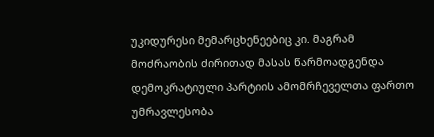უკიდურესი მემარცხენეებიც კი. მაგრამ მოძრაობის ძირითად მასას წარმოადგენდა დემოკრატიული პარტიის ამომრჩეველთა ფართო უმრავლესობა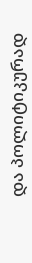და პოლიტიკურად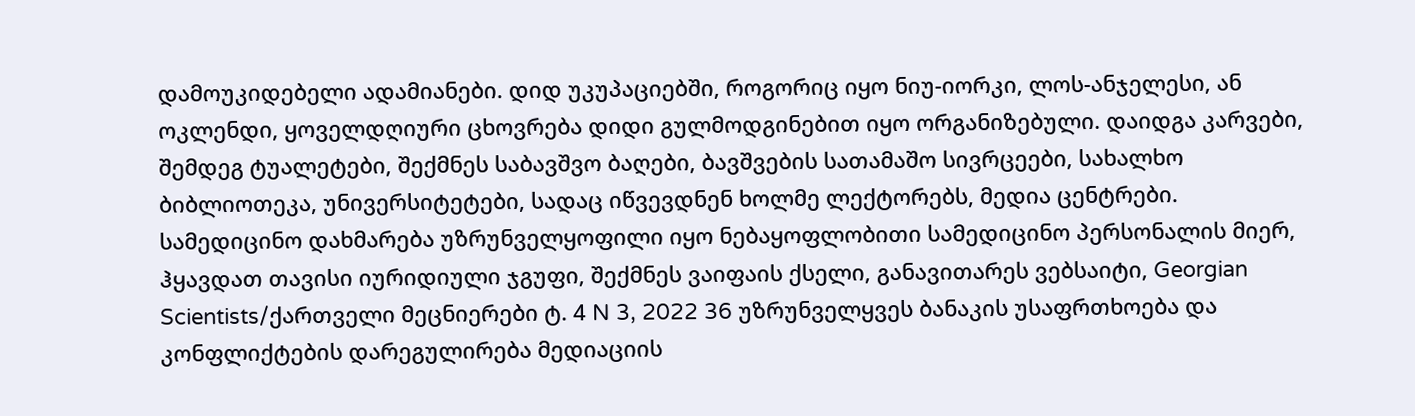დამოუკიდებელი ადამიანები. დიდ უკუპაციებში, როგორიც იყო ნიუ-იორკი, ლოს-ანჯელესი, ან ოკლენდი, ყოველდღიური ცხოვრება დიდი გულმოდგინებით იყო ორგანიზებული. დაიდგა კარვები, შემდეგ ტუალეტები, შექმნეს საბავშვო ბაღები, ბავშვების სათამაშო სივრცეები, სახალხო ბიბლიოთეკა, უნივერსიტეტები, სადაც იწვევდნენ ხოლმე ლექტორებს, მედია ცენტრები. სამედიცინო დახმარება უზრუნველყოფილი იყო ნებაყოფლობითი სამედიცინო პერსონალის მიერ, ჰყავდათ თავისი იურიდიული ჯგუფი, შექმნეს ვაიფაის ქსელი, განავითარეს ვებსაიტი, Georgian Scientists/ქართველი მეცნიერები ტ. 4 N 3, 2022 36 უზრუნველყვეს ბანაკის უსაფრთხოება და კონფლიქტების დარეგულირება მედიაციის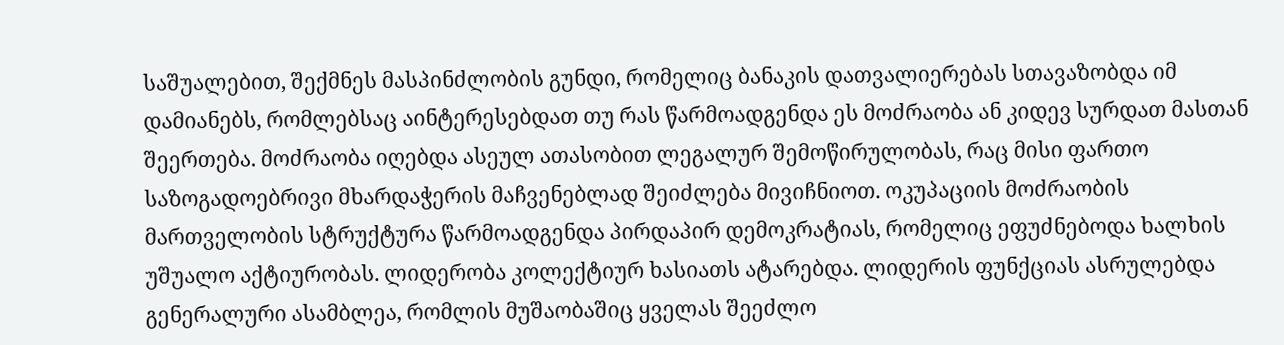საშუალებით, შექმნეს მასპინძლობის გუნდი, რომელიც ბანაკის დათვალიერებას სთავაზობდა იმ დამიანებს, რომლებსაც აინტერესებდათ თუ რას წარმოადგენდა ეს მოძრაობა ან კიდევ სურდათ მასთან შეერთება. მოძრაობა იღებდა ასეულ ათასობით ლეგალურ შემოწირულობას, რაც მისი ფართო საზოგადოებრივი მხარდაჭერის მაჩვენებლად შეიძლება მივიჩნიოთ. ოკუპაციის მოძრაობის მართველობის სტრუქტურა წარმოადგენდა პირდაპირ დემოკრატიას, რომელიც ეფუძნებოდა ხალხის უშუალო აქტიურობას. ლიდერობა კოლექტიურ ხასიათს ატარებდა. ლიდერის ფუნქციას ასრულებდა გენერალური ასამბლეა, რომლის მუშაობაშიც ყველას შეეძლო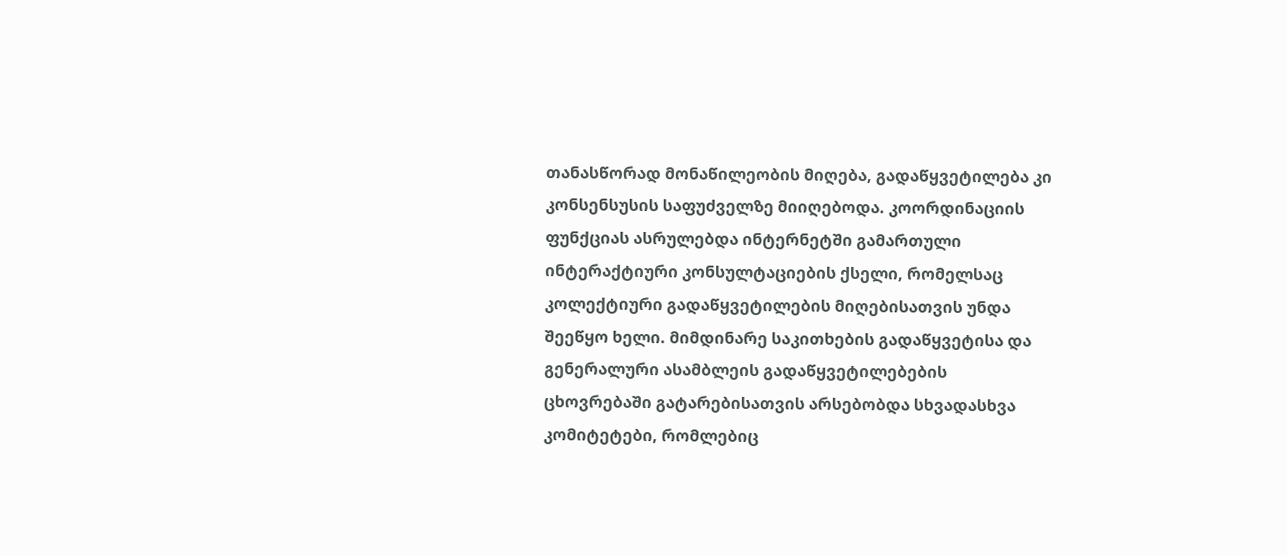თანასწორად მონაწილეობის მიღება, გადაწყვეტილება კი კონსენსუსის საფუძველზე მიიღებოდა. კოორდინაციის ფუნქციას ასრულებდა ინტერნეტში გამართული ინტერაქტიური კონსულტაციების ქსელი, რომელსაც კოლექტიური გადაწყვეტილების მიღებისათვის უნდა შეეწყო ხელი. მიმდინარე საკითხების გადაწყვეტისა და გენერალური ასამბლეის გადაწყვეტილებების ცხოვრებაში გატარებისათვის არსებობდა სხვადასხვა კომიტეტები, რომლებიც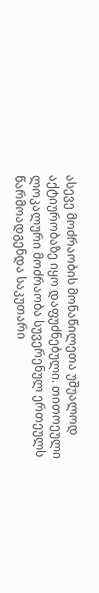ასევე მოძრაობის მონაწილეთა უშუალოდ აქტიურობაზე იყო დაფუძნებული. თითოეული ლოკალური მოძრაობა სუვერენულ ერთეულს წარმოადგენდა საკუთარი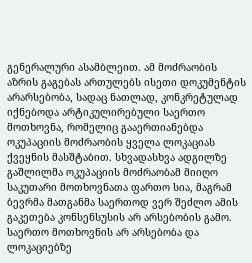გენერალური ასამბლეით. ამ მოძრაობის აზრის გაგებას ართულებს ისეთი დოკუმენტის არარსებობა, სადაც ნათლად, კონკრეტულად იქნებოდა არტიკულირებული საერთო მოთხოვნა, რომელიც გააერთიანებდა ოკუპაციის მოძრაობის ყველა ლოკაციას ქვეყნის მასშტაბით. სხვადასხვა ადგილზე გაშლილმა ოკუპაციის მოძრაობამ მიიღო საკუთარი მოთხოვნათა ფართო სია, მაგრამ ბევრმა მათგანმა საერთოდ ვერ შეძლო ამის გაკეთება კონსენსუსის არ არსებობის გამო. საერთო მოთხოვნის არ არსებობა და ლოკაციებზე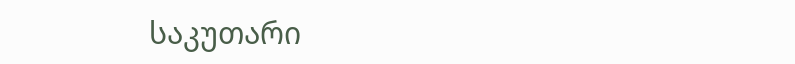საკუთარი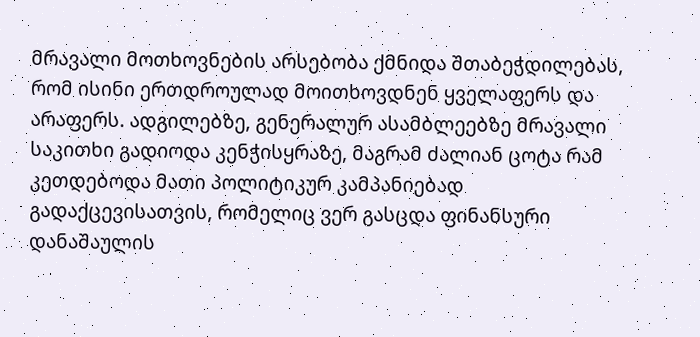მრავალი მოთხოვნების არსებობა ქმნიდა შთაბეჭდილებას, რომ ისინი ერთდროულად მოითხოვდნენ ყველაფერს და არაფერს. ადგილებზე, გენერალურ ასამბლეებზე მრავალი საკითხი გადიოდა კენჭისყრაზე, მაგრამ ძალიან ცოტა რამ კეთდებოდა მათი პოლიტიკურ კამპანიებად გადაქცევისათვის, რომელიც ვერ გასცდა ფინანსური დანაშაულის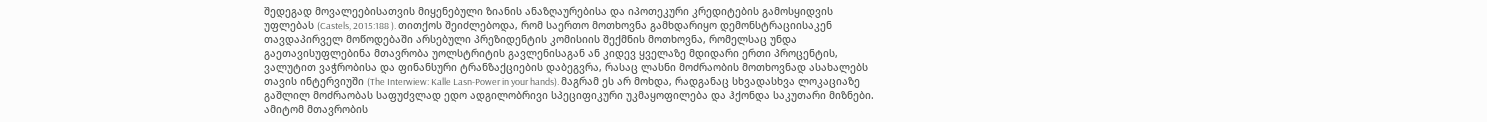შედეგად მოვალეებისათვის მიყენებული ზიანის ანაზღაურებისა და იპოთეკური კრედიტების გამოსყიდვის უფლებას (Castels, 2015:188 ). თითქოს შეიძლებოდა, რომ საერთო მოთხოვნა გამხდარიყო დემონსტრაციისაკენ თავდაპირველ მოწოდებაში არსებული პრეზიდენტის კომისიის შექმნის მოთხოვნა, რომელსაც უნდა გაეთავისუფლებინა მთავრობა უოლსტრიტის გავლენისაგან ან კიდევ ყველაზე მდიდარი ერთი პროცენტის, ვალუტით ვაჭრობისა და ფინანსური ტრანზაქციების დაბეგვრა, რასაც ლასნი მოძრაობის მოთხოვნად ასახალებს თავის ინტერვიუში (The Interwiew: Kalle Lasn-Power in your hands). მაგრამ ეს არ მოხდა, რადგანაც სხვადასხვა ლოკაციაზე გაშლილ მოძრაობას საფუძვლად ედო ადგილობრივი სპეციფიკური უკმაყოფილება და ჰქონდა საკუთარი მიზნები. ამიტომ მთავრობის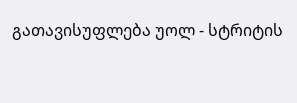გათავისუფლება უოლ - სტრიტის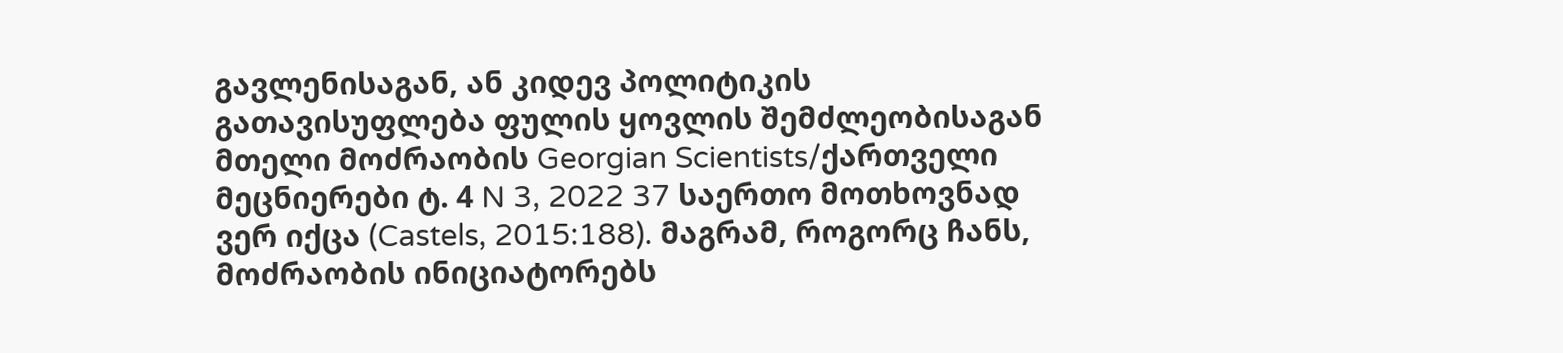გავლენისაგან, ან კიდევ პოლიტიკის გათავისუფლება ფულის ყოვლის შემძლეობისაგან მთელი მოძრაობის Georgian Scientists/ქართველი მეცნიერები ტ. 4 N 3, 2022 37 საერთო მოთხოვნად ვერ იქცა (Castels, 2015:188). მაგრამ, როგორც ჩანს, მოძრაობის ინიციატორებს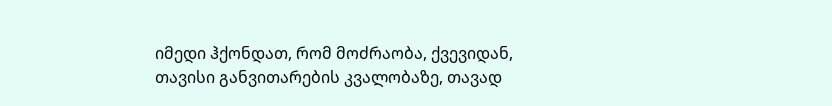იმედი ჰქონდათ, რომ მოძრაობა, ქვევიდან, თავისი განვითარების კვალობაზე, თავად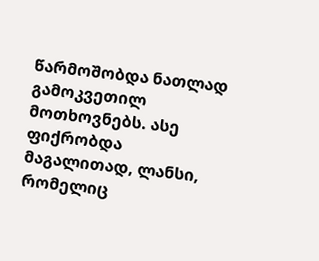წარმოშობდა ნათლად გამოკვეთილ მოთხოვნებს. ასე ფიქრობდა მაგალითად, ლანსი, რომელიც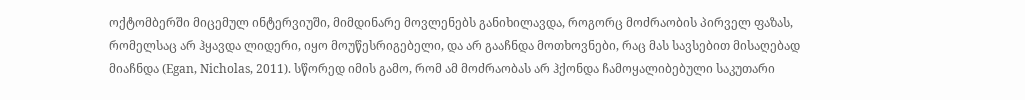ოქტომბერში მიცემულ ინტერვიუში, მიმდინარე მოვლენებს განიხილავდა, როგორც მოძრაობის პირველ ფაზას, რომელსაც არ ჰყავდა ლიდერი, იყო მოუწესრიგებელი, და არ გააჩნდა მოთხოვნები, რაც მას სავსებით მისაღებად მიაჩნდა (Egan, Nicholas, 2011). სწორედ იმის გამო, რომ ამ მოძრაობას არ ჰქონდა ჩამოყალიბებული საკუთარი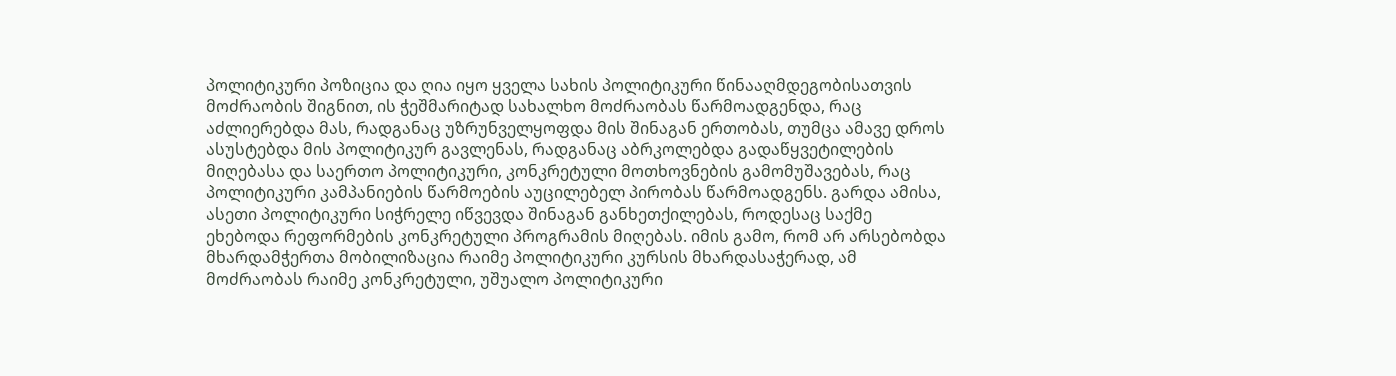პოლიტიკური პოზიცია და ღია იყო ყველა სახის პოლიტიკური წინააღმდეგობისათვის მოძრაობის შიგნით, ის ჭეშმარიტად სახალხო მოძრაობას წარმოადგენდა, რაც აძლიერებდა მას, რადგანაც უზრუნველყოფდა მის შინაგან ერთობას, თუმცა ამავე დროს ასუსტებდა მის პოლიტიკურ გავლენას, რადგანაც აბრკოლებდა გადაწყვეტილების მიღებასა და საერთო პოლიტიკური, კონკრეტული მოთხოვნების გამომუშავებას, რაც პოლიტიკური კამპანიების წარმოების აუცილებელ პირობას წარმოადგენს. გარდა ამისა, ასეთი პოლიტიკური სიჭრელე იწვევდა შინაგან განხეთქილებას, როდესაც საქმე ეხებოდა რეფორმების კონკრეტული პროგრამის მიღებას. იმის გამო, რომ არ არსებობდა მხარდამჭერთა მობილიზაცია რაიმე პოლიტიკური კურსის მხარდასაჭერად, ამ მოძრაობას რაიმე კონკრეტული, უშუალო პოლიტიკური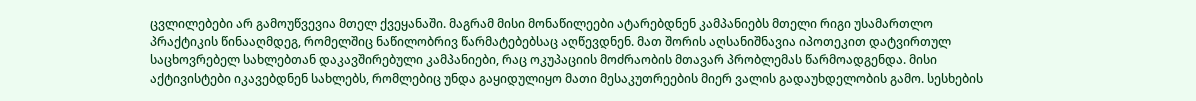ცვლილებები არ გამოუწვევია მთელ ქვეყანაში. მაგრამ მისი მონაწილეები ატარებდნენ კამპანიებს მთელი რიგი უსამართლო პრაქტიკის წინააღმდეგ, რომელშიც ნაწილობრივ წარმატებებსაც აღწევდნენ. მათ შორის აღსანიშნავია იპოთეკით დატვირთულ საცხოვრებელ სახლებთან დაკავშირებული კამპანიები, რაც ოკუპაციის მოძრაობის მთავარ პრობლემას წარმოადგენდა. მისი აქტივისტები იკავებდნენ სახლებს, რომლებიც უნდა გაყიდულიყო მათი მესაკუთრეების მიერ ვალის გადაუხდელობის გამო. სესხების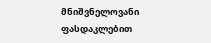მნიშვნელოვანი ფასდაკლებით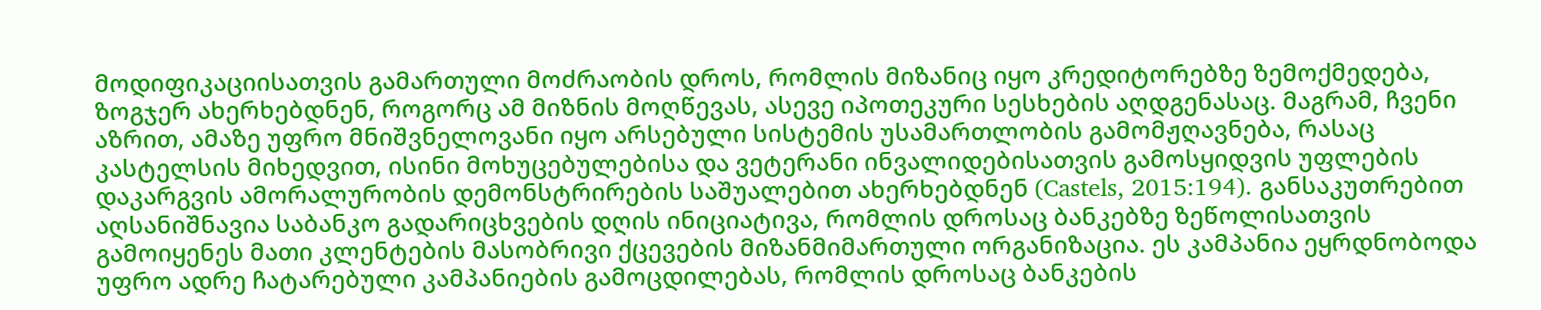მოდიფიკაციისათვის გამართული მოძრაობის დროს, რომლის მიზანიც იყო კრედიტორებზე ზემოქმედება, ზოგჯერ ახერხებდნენ, როგორც ამ მიზნის მოღწევას, ასევე იპოთეკური სესხების აღდგენასაც. მაგრამ, ჩვენი აზრით, ამაზე უფრო მნიშვნელოვანი იყო არსებული სისტემის უსამართლობის გამომჟღავნება, რასაც კასტელსის მიხედვით, ისინი მოხუცებულებისა და ვეტერანი ინვალიდებისათვის გამოსყიდვის უფლების დაკარგვის ამორალურობის დემონსტრირების საშუალებით ახერხებდნენ (Castels, 2015:194). განსაკუთრებით აღსანიშნავია საბანკო გადარიცხვების დღის ინიციატივა, რომლის დროსაც ბანკებზე ზეწოლისათვის გამოიყენეს მათი კლენტების მასობრივი ქცევების მიზანმიმართული ორგანიზაცია. ეს კამპანია ეყრდნობოდა უფრო ადრე ჩატარებული კამპანიების გამოცდილებას, რომლის დროსაც ბანკების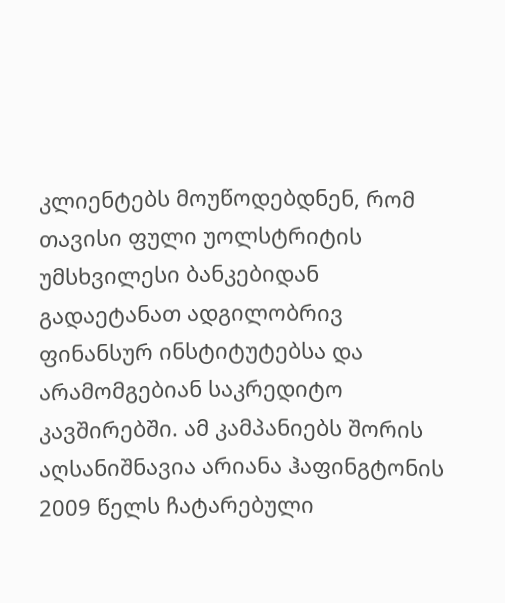კლიენტებს მოუწოდებდნენ, რომ თავისი ფული უოლსტრიტის უმსხვილესი ბანკებიდან გადაეტანათ ადგილობრივ ფინანსურ ინსტიტუტებსა და არამომგებიან საკრედიტო კავშირებში. ამ კამპანიებს შორის აღსანიშნავია არიანა ჰაფინგტონის 2009 წელს ჩატარებული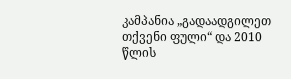კამპანია „გადაადგილეთ თქვენი ფული“ და 2010 წლის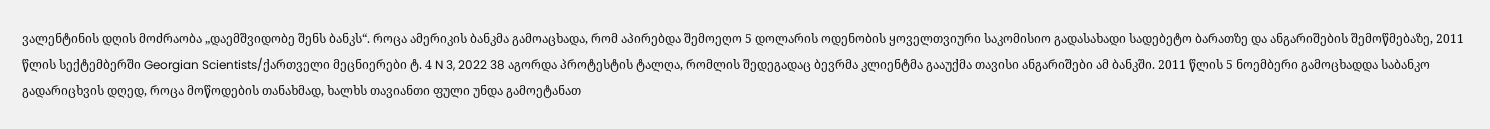ვალენტინის დღის მოძრაობა „დაემშვიდობე შენს ბანკს“. როცა ამერიკის ბანკმა გამოაცხადა, რომ აპირებდა შემოეღო 5 დოლარის ოდენობის ყოველთვიური საკომისიო გადასახადი სადებეტო ბარათზე და ანგარიშების შემოწმებაზე, 2011 წლის სექტემბერში Georgian Scientists/ქართველი მეცნიერები ტ. 4 N 3, 2022 38 აგორდა პროტესტის ტალღა, რომლის შედეგადაც ბევრმა კლიენტმა გააუქმა თავისი ანგარიშები ამ ბანკში. 2011 წლის 5 ნოემბერი გამოცხადდა საბანკო გადარიცხვის დღედ, როცა მოწოდების თანახმად, ხალხს თავიანთი ფული უნდა გამოეტანათ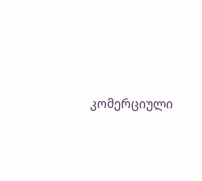კომერციული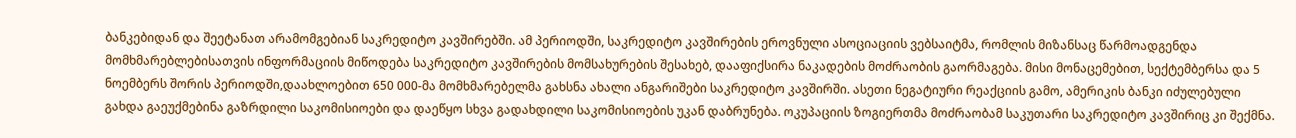ბანკებიდან და შეეტანათ არამომგებიან საკრედიტო კავშირებში. ამ პერიოდში, საკრედიტო კავშირების ეროვნული ასოციაციის ვებსაიტმა, რომლის მიზანსაც წარმოადგენდა მომხმარებლებისათვის ინფორმაციის მიწოდება საკრედიტო კავშირების მომსახურების შესახებ, დააფიქსირა ნაკადების მოძრაობის გაორმაგება. მისი მონაცემებით, სექტემბერსა და 5 ნოემბერს შორის პერიოდში,დაახლოებით 650 000-მა მომხმარებელმა გახსნა ახალი ანგარიშები საკრედიტო კავშირში. ასეთი ნეგატიური რეაქციის გამო, ამერიკის ბანკი იძულებული გახდა გაეუქმებინა გაზრდილი საკომისიოები და დაეწყო სხვა გადახდილი საკომისიოების უკან დაბრუნება. ოკუპაციის ზოგიერთმა მოძრაობამ საკუთარი საკრედიტო კავშირიც კი შექმნა.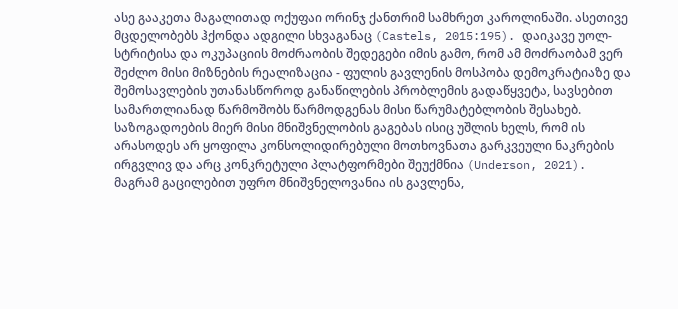ასე გააკეთა მაგალითად ოქუფაი ორინჯ ქანთრიმ სამხრეთ კაროლინაში. ასეთივე მცდელობებს ჰქონდა ადგილი სხვაგანაც (Castels, 2015:195). დაიკავე უოლ-სტრიტისა და ოკუპაციის მოძრაობის შედეგები იმის გამო, რომ ამ მოძრაობამ ვერ შეძლო მისი მიზნების რეალიზაცია - ფულის გავლენის მოსპობა დემოკრატიაზე და შემოსავლების უთანასწოროდ განაწილების პრობლემის გადაწყვეტა, სავსებით სამართლიანად წარმოშობს წარმოდგენას მისი წარუმატებლობის შესახებ. საზოგადოების მიერ მისი მნიშვნელობის გაგებას ისიც უშლის ხელს, რომ ის არასოდეს არ ყოფილა კონსოლიდირებული მოთხოვნათა გარკვეული ნაკრების ირგვლივ და არც კონკრეტული პლატფორმები შეუქმნია (Underson, 2021). მაგრამ გაცილებით უფრო მნიშვნელოვანია ის გავლენა,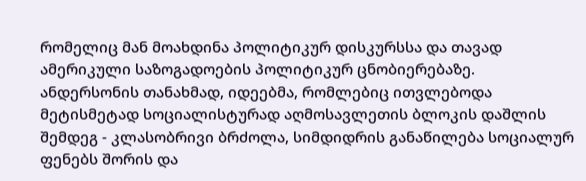რომელიც მან მოახდინა პოლიტიკურ დისკურსსა და თავად ამერიკული საზოგადოების პოლიტიკურ ცნობიერებაზე. ანდერსონის თანახმად, იდეებმა, რომლებიც ითვლებოდა მეტისმეტად სოციალისტურად აღმოსავლეთის ბლოკის დაშლის შემდეგ - კლასობრივი ბრძოლა, სიმდიდრის განაწილება სოციალურ ფენებს შორის და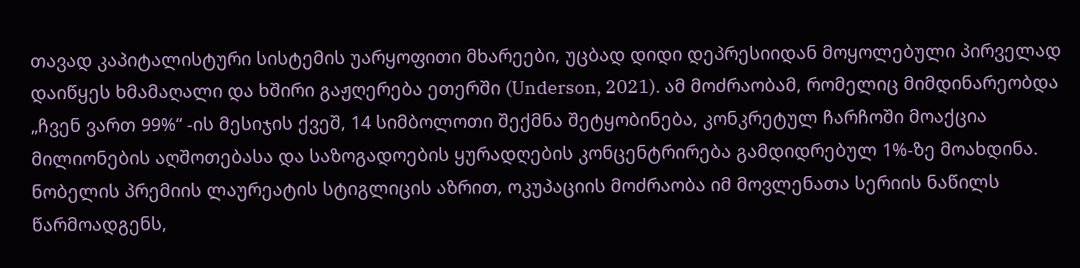თავად კაპიტალისტური სისტემის უარყოფითი მხარეები, უცბად დიდი დეპრესიიდან მოყოლებული პირველად დაიწყეს ხმამაღალი და ხშირი გაჟღერება ეთერში (Underson, 2021). ამ მოძრაობამ, რომელიც მიმდინარეობდა „ჩვენ ვართ 99%“ -ის მესიჯის ქვეშ, 14 სიმბოლოთი შექმნა შეტყობინება, კონკრეტულ ჩარჩოში მოაქცია მილიონების აღშოთებასა და საზოგადოების ყურადღების კონცენტრირება გამდიდრებულ 1%-ზე მოახდინა. ნობელის პრემიის ლაურეატის სტიგლიცის აზრით, ოკუპაციის მოძრაობა იმ მოვლენათა სერიის ნაწილს წარმოადგენს,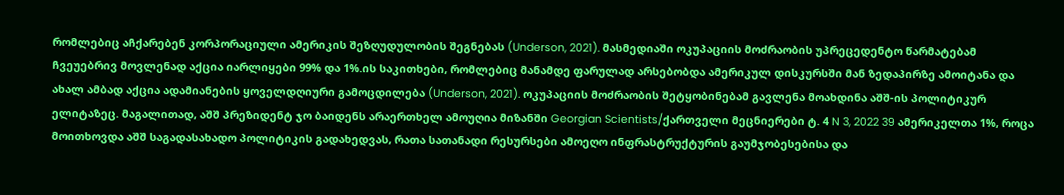რომლებიც აჩქარებენ კორპორაციული ამერიკის შეზღუდულობის შეგნებას (Underson, 2021). მასმედიაში ოკუპაციის მოძრაობის უპრეცედენტო წარმატებამ ჩვეუებრივ მოვლენად აქცია იარლიყები 99% და 1%.ის საკითხები, რომლებიც მანამდე ფარულად არსებობდა ამერიკულ დისკურსში მან ზედაპირზე ამოიტანა და ახალ ამბად აქცია ადამიანების ყოველდღიური გამოცდილება (Underson, 2021). ოკუპაციის მოძრაობის შეტყობინებამ გავლენა მოახდინა აშშ-ის პოლიტიკურ ელიტაზეც. მაგალითად, აშშ პრეზიდენტ ჯო ბაიდენს არაერთხელ ამოუღია მიზანში Georgian Scientists/ქართველი მეცნიერები ტ. 4 N 3, 2022 39 ამერიკელთა 1%, როცა მოითხოვდა აშშ საგადასახადო პოლიტიკის გადახედვას, რათა სათანადი რესურსები ამოეღო ინფრასტრუქტურის გაუმჯობესებისა და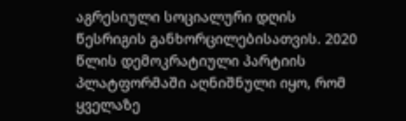აგრესიული სოციალური დღის წესრიგის განხორცილებისათვის. 2020 წლის დემოკრატიული პარტიის პლატფორმაში აღნიშნული იყო, რომ ყველაზე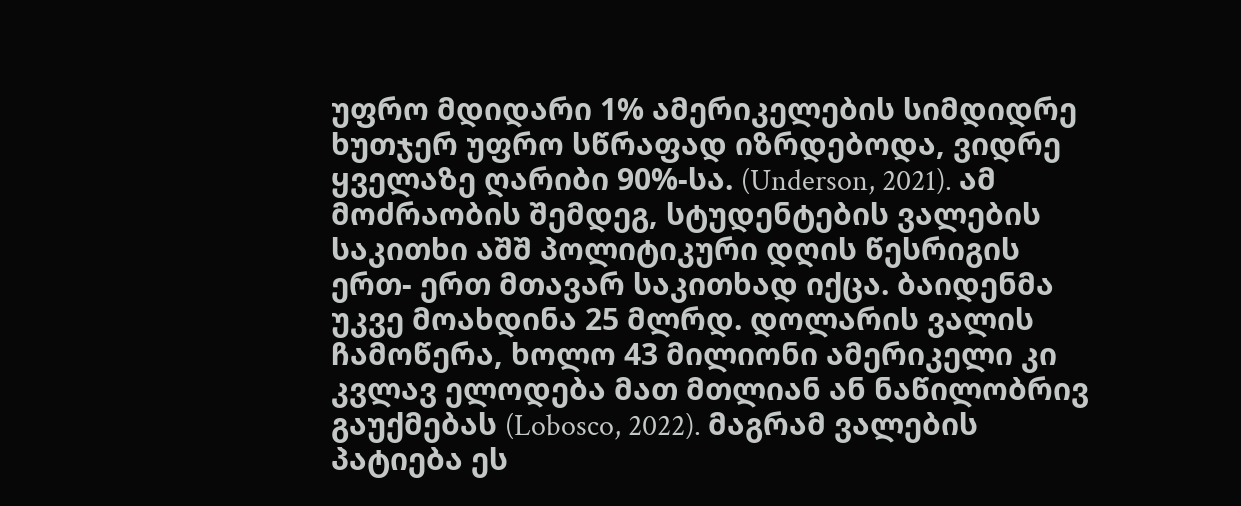უფრო მდიდარი 1% ამერიკელების სიმდიდრე ხუთჯერ უფრო სწრაფად იზრდებოდა, ვიდრე ყველაზე ღარიბი 90%-სა. (Underson, 2021). ამ მოძრაობის შემდეგ, სტუდენტების ვალების საკითხი აშშ პოლიტიკური დღის წესრიგის ერთ- ერთ მთავარ საკითხად იქცა. ბაიდენმა უკვე მოახდინა 25 მლრდ. დოლარის ვალის ჩამოწერა, ხოლო 43 მილიონი ამერიკელი კი კვლავ ელოდება მათ მთლიან ან ნაწილობრივ გაუქმებას (Lobosco, 2022). მაგრამ ვალების პატიება ეს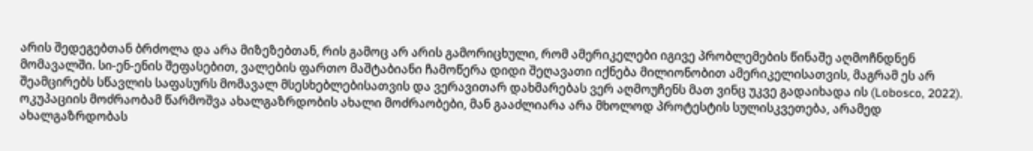არის შედეგებთან ბრძოლა და არა მიზეზებთან, რის გამოც არ არის გამორიცხული, რომ ამერიკელები იგივე პრობლემების წინაშე აღმოჩნდნენ მომავალში. სი-ენ-ენის შეფასებით, ვალების ფართო მაშტაბიანი ჩამოწერა დიდი შეღავათი იქნება მილიონობით ამერიკელისათვის, მაგრამ ეს არ შეამცირებს სწავლის საფასურს მომავალ მსესხებლებისათვის და ვერავითარ დახმარებას ვერ აღმოუჩენს მათ ვინც უკვე გადაიხადა ის (Lobosco, 2022). ოკუპაციის მოძრაობამ წარმოშვა ახალგაზრდობის ახალი მოძრაობები, მან გააძლიარა არა მხოლოდ პროტესტის სულისკვეთება, არამედ ახალგაზრდობას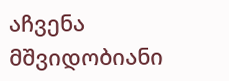აჩვენა მშვიდობიანი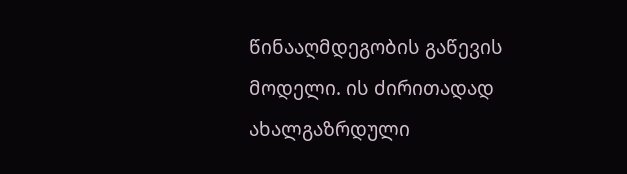წინააღმდეგობის გაწევის მოდელი. ის ძირითადად ახალგაზრდული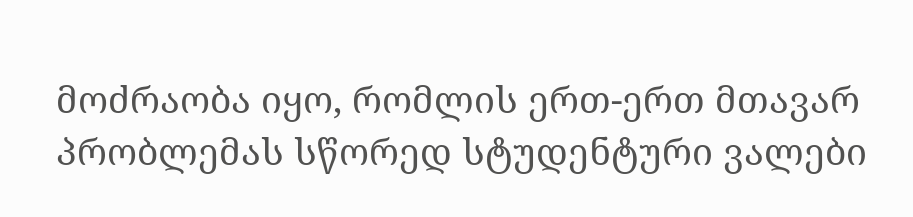მოძრაობა იყო, რომლის ერთ-ერთ მთავარ პრობლემას სწორედ სტუდენტური ვალები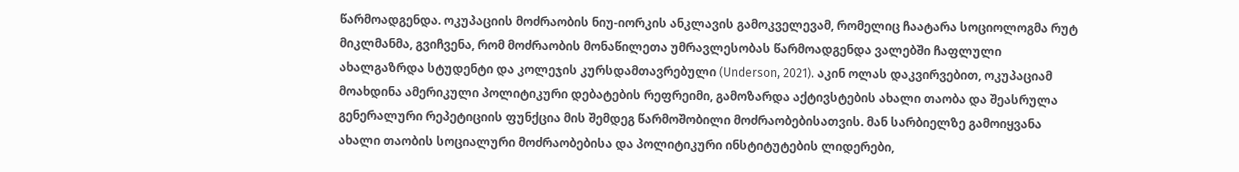წარმოადგენდა. ოკუპაციის მოძრაობის ნიუ-იორკის ანკლავის გამოკველევამ, რომელიც ჩაატარა სოციოლოგმა რუტ მიკლმანმა, გვიჩვენა, რომ მოძრაობის მონაწილეთა უმრავლესობას წარმოადგენდა ვალებში ჩაფლული ახალგაზრდა სტუდენტი და კოლეჯის კურსდამთავრებული (Underson, 2021). აკინ ოლას დაკვირვებით, ოკუპაციამ მოახდინა ამერიკული პოლიტიკური დებატების რეფრეიმი, გამოზარდა აქტივსტების ახალი თაობა და შეასრულა გენერალური რეპეტიციის ფუნქცია მის შემდეგ წარმოშობილი მოძრაობებისათვის. მან სარბიელზე გამოიყვანა ახალი თაობის სოციალური მოძრაობებისა და პოლიტიკური ინსტიტუტების ლიდერები,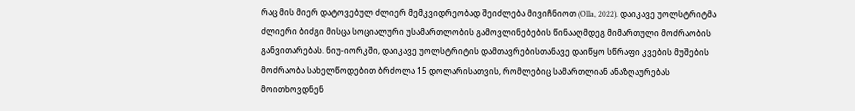რაც მის მიერ დატოვებულ ძლიერ მემკვიდრეობად შეიძლება მივიჩნიოთ (Olla, 2022). დაიკავე უოლსტრიტმა ძლიერი ბიძგი მისცა სოციალური უსამართლობის გამოვლინებების წინააღმდეგ მიმართული მოძრაობის განვითარებას. ნიუ-იორკში, დაიკავე უოლსტრიტის დამთავრებისთანავე დაიწყო სწრაფი კვების მუშების მოძრაობა სახელწოდებით ბრძოლა 15 დოლარისათვის, რომლებიც სამართლიან ანაზღაურებას მოითხოვდნენ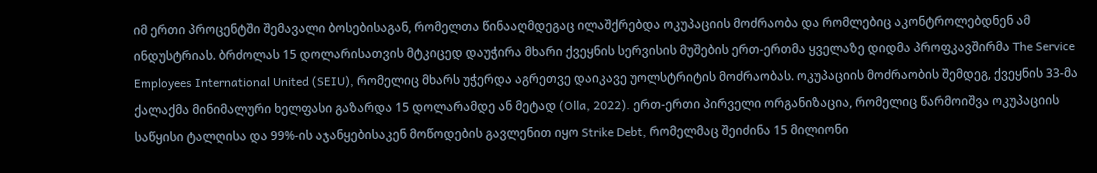იმ ერთი პროცენტში შემავალი ბოსებისაგან, რომელთა წინააღმდეგაც ილაშქრებდა ოკუპაციის მოძრაობა და რომლებიც აკონტროლებდნენ ამ ინდუსტრიას. ბრძოლას 15 დოლარისათვის მტკიცედ დაუჭირა მხარი ქვეყნის სერვისის მუშების ერთ-ერთმა ყველაზე დიდმა პროფკავშირმა The Service Employees International United (SEIU), რომელიც მხარს უჭერდა აგრეთვე დაიკავე უოლსტრიტის მოძრაობას. ოკუპაციის მოძრაობის შემდეგ, ქვეყნის 33-მა ქალაქმა მინიმალური ხელფასი გაზარდა 15 დოლარამდე ან მეტად (Olla, 2022). ერთ-ერთი პირველი ორგანიზაცია, რომელიც წარმოიშვა ოკუპაციის საწყისი ტალღისა და 99%-ის აჯანყებისაკენ მოწოდების გავლენით იყო Strike Debt, რომელმაც შეიძინა 15 მილიონი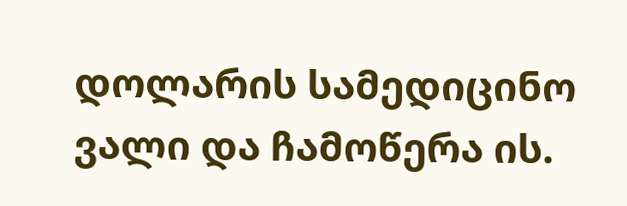დოლარის სამედიცინო ვალი და ჩამოწერა ის.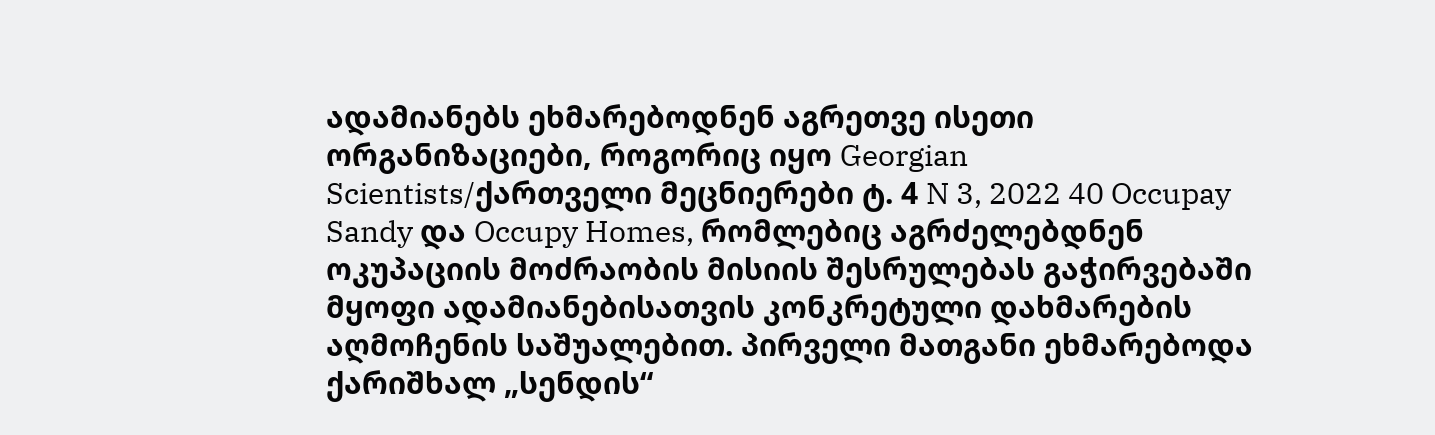ადამიანებს ეხმარებოდნენ აგრეთვე ისეთი ორგანიზაციები, როგორიც იყო Georgian Scientists/ქართველი მეცნიერები ტ. 4 N 3, 2022 40 Occupay Sandy და Occupy Homes, რომლებიც აგრძელებდნენ ოკუპაციის მოძრაობის მისიის შესრულებას გაჭირვებაში მყოფი ადამიანებისათვის კონკრეტული დახმარების აღმოჩენის საშუალებით. პირველი მათგანი ეხმარებოდა ქარიშხალ „სენდის“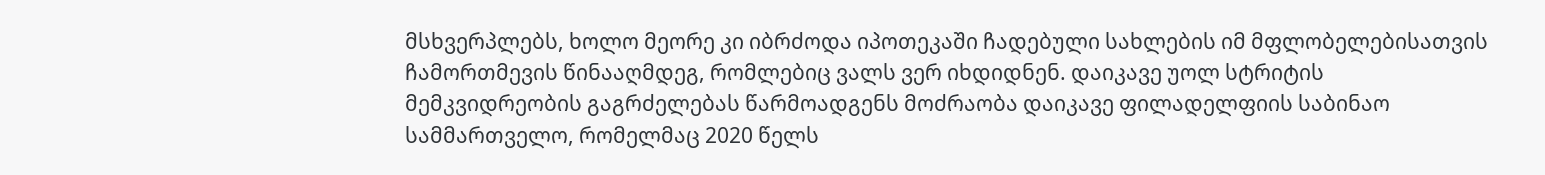მსხვერპლებს, ხოლო მეორე კი იბრძოდა იპოთეკაში ჩადებული სახლების იმ მფლობელებისათვის ჩამორთმევის წინააღმდეგ, რომლებიც ვალს ვერ იხდიდნენ. დაიკავე უოლ სტრიტის მემკვიდრეობის გაგრძელებას წარმოადგენს მოძრაობა დაიკავე ფილადელფიის საბინაო სამმართველო, რომელმაც 2020 წელს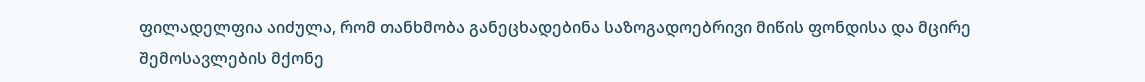ფილადელფია აიძულა, რომ თანხმობა განეცხადებინა საზოგადოებრივი მიწის ფონდისა და მცირე შემოსავლების მქონე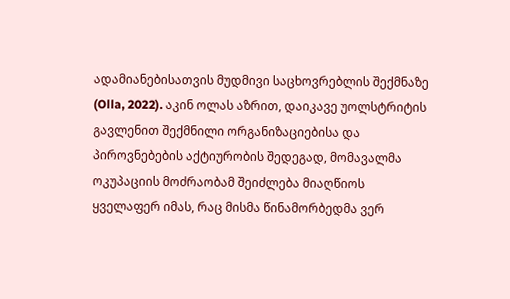ადამიანებისათვის მუდმივი საცხოვრებლის შექმნაზე (Olla, 2022). აკინ ოლას აზრით, დაიკავე უოლსტრიტის გავლენით შექმნილი ორგანიზაციებისა და პიროვნებების აქტიურობის შედეგად, მომავალმა ოკუპაციის მოძრაობამ შეიძლება მიაღწიოს ყველაფერ იმას, რაც მისმა წინამორბედმა ვერ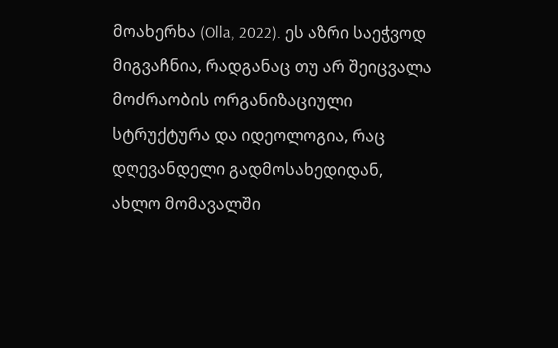მოახერხა (Olla, 2022). ეს აზრი საეჭვოდ მიგვაჩნია, რადგანაც თუ არ შეიცვალა მოძრაობის ორგანიზაციული სტრუქტურა და იდეოლოგია, რაც დღევანდელი გადმოსახედიდან, ახლო მომავალში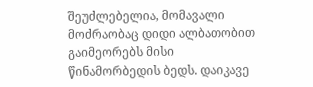შეუძლებელია, მომავალი მოძრაობაც დიდი ალბათობით გაიმეორებს მისი წინამორბედის ბედს. დაიკავე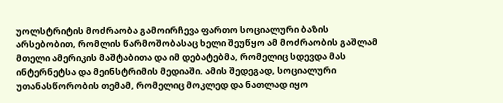უოლსტრიტის მოძრაობა გამოირჩევა ფართო სოციალური ბაზის არსებობით, რომლის წარმოშობასაც ხელი შეუწყო ამ მოძრაობის გაშლამ მთელი ამერიკის მაშტაბითა და იმ დებატებმა, რომელიც სდევდა მას ინტერნეტსა და მეინსტრიმის მედიაში. ამის შედეგად, სოციალური უთანასწორობის თემამ, რომელიც მოკლედ და ნათლად იყო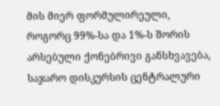მის მიერ ფორმულირეული, როგორც 99%-სა და 1%-ს შორის არსებული ქონებრივი განსხვავება, საჯარო დისკურსის ცენტრალური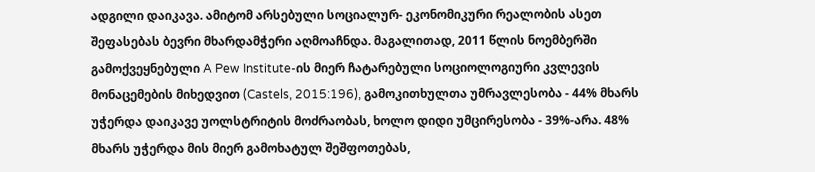ადგილი დაიკავა. ამიტომ არსებული სოციალურ- ეკონომიკური რეალობის ასეთ შეფასებას ბევრი მხარდამჭერი აღმოაჩნდა. მაგალითად, 2011 წლის ნოემბერში გამოქვეყნებული A Pew Institute-ის მიერ ჩატარებული სოციოლოგიური კვლევის მონაცემების მიხედვით (Castels, 2015:196), გამოკითხულთა უმრავლესობა - 44% მხარს უჭერდა დაიკავე უოლსტრიტის მოძრაობას, ხოლო დიდი უმცირესობა - 39%-არა. 48% მხარს უჭერდა მის მიერ გამოხატულ შეშფოთებას,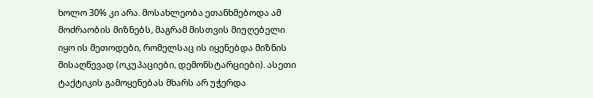ხოლო 30% კი არა. მოსახლეობა ეთანხმებოდა ამ მოძრაობის მიზნებს, მაგრამ მისთვის მიუღებელი იყო ის მეთოდები, რომელსაც ის იყენებდა მიზნის მისაღწევად (ოკუპაციები, დემონსტარციები). ასეთი ტაქტიკის გამოყენებას მხარს არ უჭერდა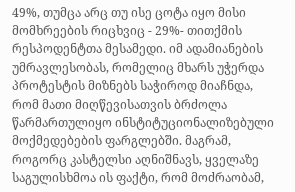49%, თუმცა არც თუ ისე ცოტა იყო მისი მომხრეების რიცხვიც - 29%- თითქმის რესპოდენტთა მესამედი. იმ ადამიანების უმრავლესობას, რომელიც მხარს უჭერდა პროტესტის მიზნებს საჭიროდ მიაჩნდა, რომ მათი მიღწევისათვის ბრძოლა წარმართულიყო ინსტიტუციონალიზებული მოქმედებების ფარგლებში. მაგრამ, როგორც კასტელსი აღნიშნავს, ყველაზე საგულისხმოა ის ფაქტი, რომ მოძრაობამ,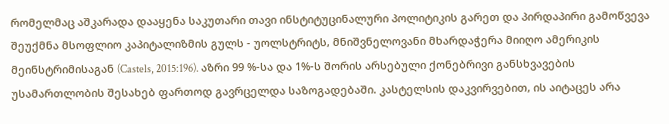რომელმაც აშკარადა დააყენა საკუთარი თავი ინსტიტუცინალური პოლიტიკის გარეთ და პირდაპირი გამოწვევა შეუქმნა მსოფლიო კაპიტალიზმის გულს - უოლსტრიტს, მნიშვნელოვანი მხარდაჭერა მიიღო ამერიკის მეინსტრიმისაგან (Castels, 2015:196). აზრი 99 %-სა და 1%-ს შორის არსებული ქონებრივი განსხვავების უსამართლობის შესახებ ფართოდ გავრცელდა საზოგადებაში. კასტელსის დაკვირვებით, ის აიტაცეს არა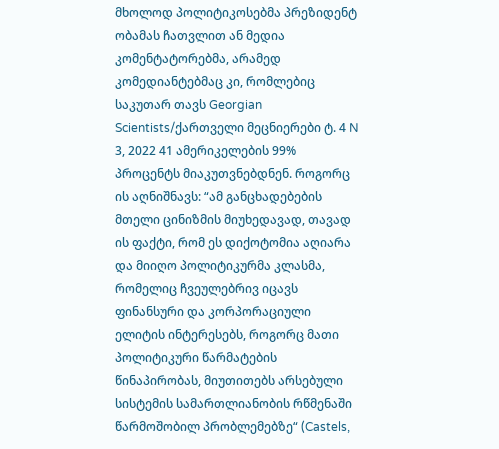მხოლოდ პოლიტიკოსებმა პრეზიდენტ ობამას ჩათვლით ან მედია კომენტატორებმა, არამედ კომედიანტებმაც კი, რომლებიც საკუთარ თავს Georgian Scientists/ქართველი მეცნიერები ტ. 4 N 3, 2022 41 ამერიკელების 99% პროცენტს მიაკუთვნებდნენ. როგორც ის აღნიშნავს: “ამ განცხადებების მთელი ცინიზმის მიუხედავად, თავად ის ფაქტი, რომ ეს დიქოტომია აღიარა და მიიღო პოლიტიკურმა კლასმა, რომელიც ჩვეულებრივ იცავს ფინანსური და კორპორაციული ელიტის ინტერესებს, როგორც მათი პოლიტიკური წარმატების წინაპირობას, მიუთითებს არსებული სისტემის სამართლიანობის რწმენაში წარმოშობილ პრობლემებზე“ (Castels,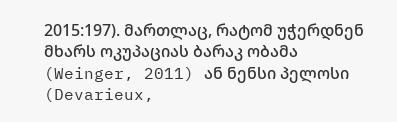2015:197). მართლაც, რატომ უჭერდნენ მხარს ოკუპაციას ბარაკ ობამა (Weinger, 2011) ან ნენსი პელოსი (Devarieux,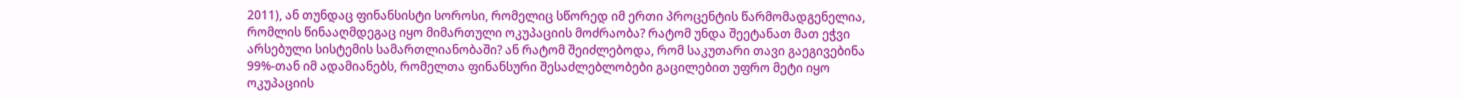2011), ან თუნდაც ფინანსისტი სოროსი, რომელიც სწორედ იმ ერთი პროცენტის წარმომადგენელია, რომლის წინააღმდეგაც იყო მიმართული ოკუპაციის მოძრაობა? რატომ უნდა შეეტანათ მათ ეჭვი არსებული სისტემის სამართლიანობაში? ან რატომ შეიძლებოდა, რომ საკუთარი თავი გაეგივებინა 99%-თან იმ ადამიანებს, რომელთა ფინანსური შესაძლებლობები გაცილებით უფრო მეტი იყო ოკუპაციის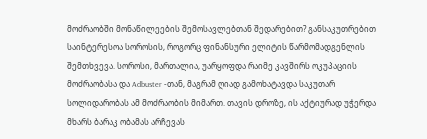მოძრაობში მონაწილეების შემოსავლებთან შედარებით? განსაკუთრებით საინტერესოა სოროსის, როგორც ფინანსური ელიტის წარმომადგენლის შემთხვევა. სოროსი, მართალია, უარყოფდა რაიმე კავშირს ოკუპაციის მოძრაობასა და Adbuster -თან, მაგრამ ღიად გამოხატავდა საკუთარ სოლიდარობას ამ მოძრაობის მიმართ. თავის დროზე, ის აქტიურად უჭერდა მხარს ბარაკ ობამას არჩევას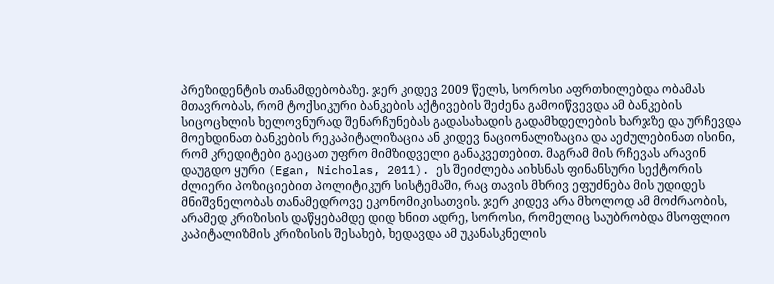პრეზიდენტის თანამდებობაზე. ჯერ კიდევ 2009 წელს, სოროსი აფრთხილებდა ობამას მთავრობას, რომ ტოქსიკური ბანკების აქტივების შეძენა გამოიწვევდა ამ ბანკების სიცოცხლის ხელოვნურად შენარჩუნებას გადასახადის გადამხდელების ხარჯზე და ურჩევდა მოეხდინათ ბანკების რეკაპიტალიზაცია ან კიდევ ნაციონალიზაცია და აეძულებინათ ისინი, რომ კრედიტები გაეცათ უფრო მიმზიდველი განაკვეთებით. მაგრამ მის რჩევას არავინ დაუგდო ყური (Egan, Nicholas, 2011). ეს შეიძლება აიხსნას ფინანსური სექტორის ძლიერი პოზიციებით პოლიტიკურ სისტემაში, რაც თავის მხრივ ეფუძნება მის უდიდეს მნიშვნელობას თანამედროვე ეკონომიკისათვის. ჯერ კიდევ არა მხოლოდ ამ მოძრაობის, არამედ კრიზისის დაწყებამდე დიდ ხნით ადრე, სოროსი, რომელიც საუბრობდა მსოფლიო კაპიტალიზმის კრიზისის შესახებ, ხედავდა ამ უკანასკნელის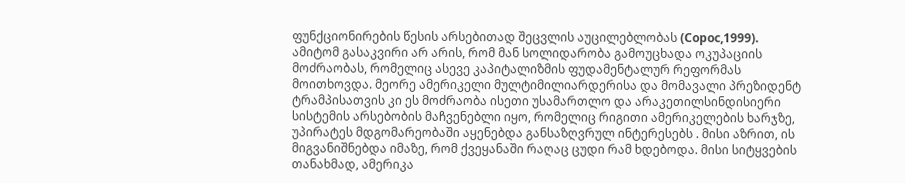ფუნქციონირების წესის არსებითად შეცვლის აუცილებლობას (Сорос,1999). ამიტომ გასაკვირი არ არის, რომ მან სოლიდარობა გამოუცხადა ოკუპაციის მოძრაობას, რომელიც ასევე კაპიტალიზმის ფუდამენტალურ რეფორმას მოითხოვდა. მეორე ამერიკელი მულტიმილიარდერისა და მომავალი პრეზიდენტ ტრამპისათვის კი ეს მოძრაობა ისეთი უსამართლო და არაკეთილსინდისიერი სისტემის არსებობის მაჩვენებლი იყო, რომელიც რიგითი ამერიკელების ხარჯზე, უპირატეს მდგომარეობაში აყენებდა განსაზღვრულ ინტერესებს . მისი აზრით, ის მიგვანიშნებდა იმაზე, რომ ქვეყანაში რაღაც ცუდი რამ ხდებოდა. მისი სიტყვების თანახმად, ამერიკა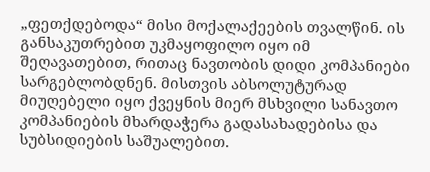„ფეთქდებოდა“ მისი მოქალაქეების თვალწინ. ის განსაკუთრებით უკმაყოფილო იყო იმ შეღავათებით, რითაც ნავთობის დიდი კომპანიები სარგებლობდნენ. მისთვის აბსოლუტურად მიუღებელი იყო ქვეყნის მიერ მსხვილი სანავთო კომპანიების მხარდაჭერა გადასახადებისა და სუბსიდიების საშუალებით.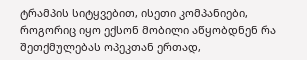ტრამპის სიტყვებით, ისეთი კომპანიები, როგორიც იყო ექსონ მობილი აწყობდნენ რა შეთქმულებას ოპეკთან ერთად,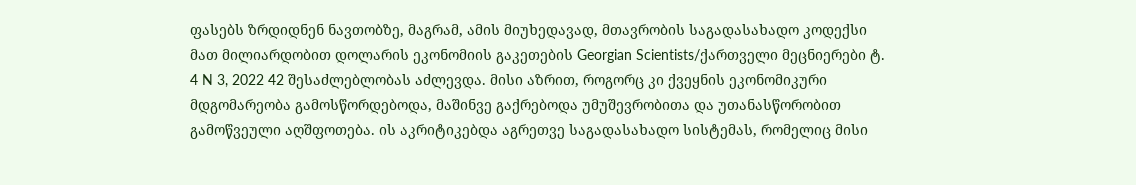ფასებს ზრდიდნენ ნავთობზე, მაგრამ, ამის მიუხედავად, მთავრობის საგადასახადო კოდექსი მათ მილიარდობით დოლარის ეკონომიის გაკეთების Georgian Scientists/ქართველი მეცნიერები ტ. 4 N 3, 2022 42 შესაძლებლობას აძლევდა. მისი აზრით, როგორც კი ქვეყნის ეკონომიკური მდგომარეობა გამოსწორდებოდა, მაშინვე გაქრებოდა უმუშევრობითა და უთანასწორობით გამოწვეული აღშფოთება. ის აკრიტიკებდა აგრეთვე საგადასახადო სისტემას, რომელიც მისი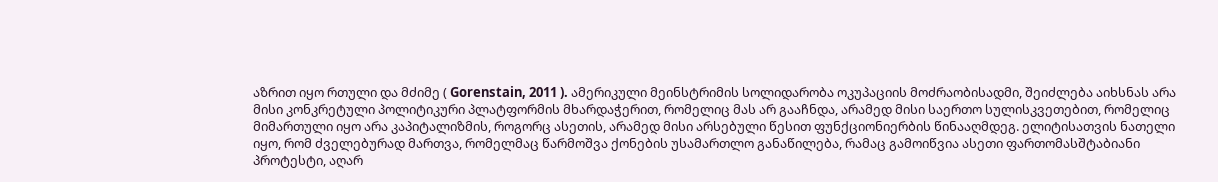აზრით იყო რთული და მძიმე ( Gorenstain, 2011 ). ამერიკული მეინსტრიმის სოლიდარობა ოკუპაციის მოძრაობისადმი, შეიძლება აიხსნას არა მისი კონკრეტული პოლიტიკური პლატფორმის მხარდაჭერით, რომელიც მას არ გააჩნდა, არამედ მისი საერთო სულისკვეთებით, რომელიც მიმართული იყო არა კაპიტალიზმის, როგორც ასეთის, არამედ მისი არსებული წესით ფუნქციონიერბის წინააღმდეგ. ელიტისათვის ნათელი იყო, რომ ძველებურად მართვა, რომელმაც წარმოშვა ქონების უსამართლო განაწილება, რამაც გამოიწვია ასეთი ფართომასშტაბიანი პროტესტი, აღარ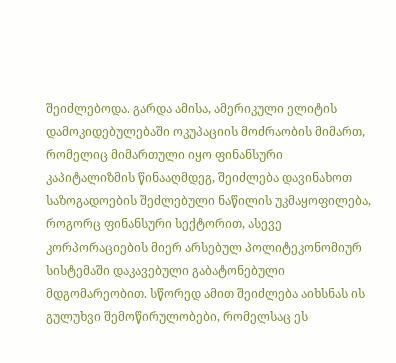შეიძლებოდა. გარდა ამისა, ამერიკული ელიტის დამოკიდებულებაში ოკუპაციის მოძრაობის მიმართ, რომელიც მიმართული იყო ფინანსური კაპიტალიზმის წინააღმდეგ, შეიძლება დავინახოთ საზოგადოების შეძლებული ნაწილის უკმაყოფილება, როგორც ფინანსური სექტორით, ასევე კორპორაციების მიერ არსებულ პოლიტეკონომიურ სისტემაში დაკავებული გაბატონებული მდგომარეობით. სწორედ ამით შეიძლება აიხსნას ის გულუხვი შემოწირულობები, რომელსაც ეს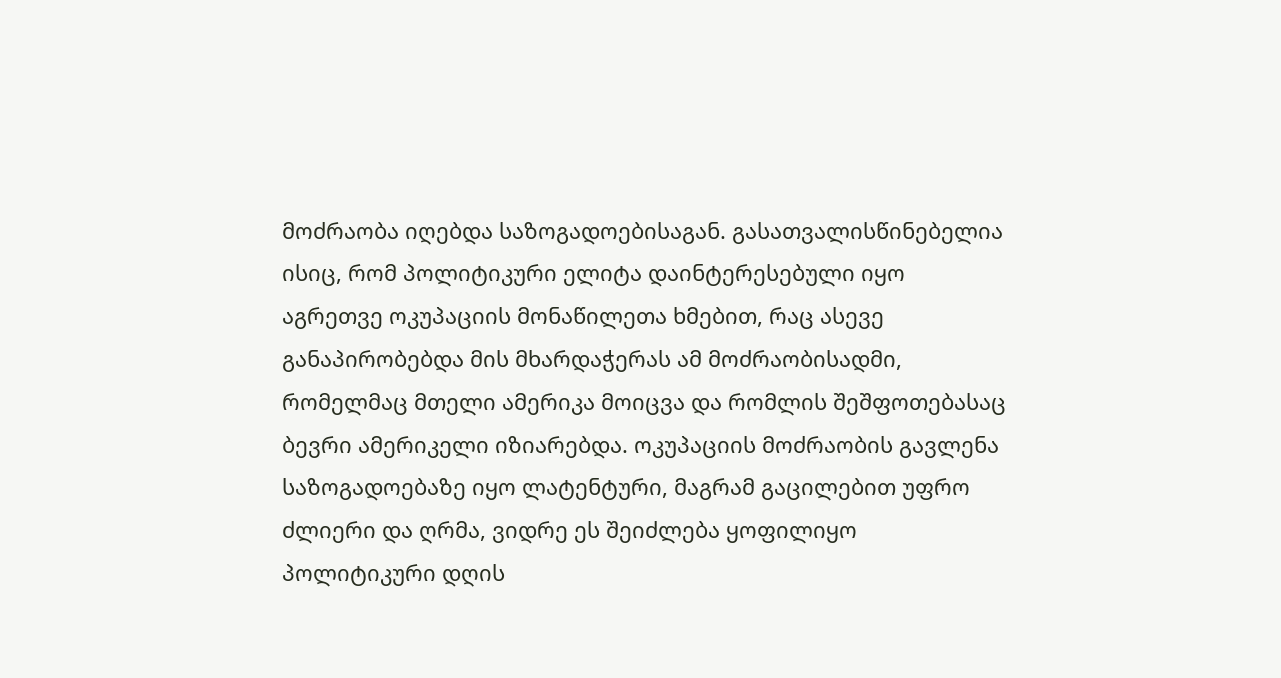მოძრაობა იღებდა საზოგადოებისაგან. გასათვალისწინებელია ისიც, რომ პოლიტიკური ელიტა დაინტერესებული იყო აგრეთვე ოკუპაციის მონაწილეთა ხმებით, რაც ასევე განაპირობებდა მის მხარდაჭერას ამ მოძრაობისადმი, რომელმაც მთელი ამერიკა მოიცვა და რომლის შეშფოთებასაც ბევრი ამერიკელი იზიარებდა. ოკუპაციის მოძრაობის გავლენა საზოგადოებაზე იყო ლატენტური, მაგრამ გაცილებით უფრო ძლიერი და ღრმა, ვიდრე ეს შეიძლება ყოფილიყო პოლიტიკური დღის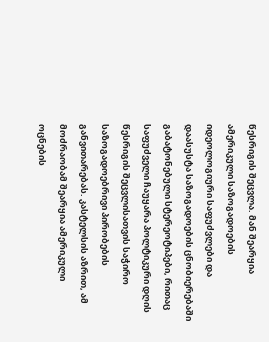წესრიგის შეცვლა. მან შეარყია ამერიკული საზოგადოების იდეოლოგიური საფუძვლები და დაასუსტა საზოგადოების ცნობიერებაში გაბატონებული სტერეოტიპები, რითაც საფუძველი ჩაუყარა პოლტიკური დღის წესრიგის შეცვლისათვის საჭირო საზოგადოებრივი პირობების განვითარებას. კასტელსის აზრით, ამ მოძრაობამ შეარყია ამერიკული ოცნების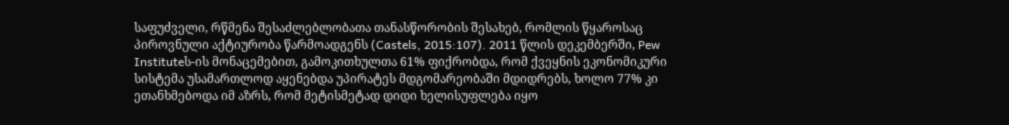საფუძველი, რწმენა შესაძლებლობათა თანასწორობის შესახებ, რომლის წყაროსაც პიროვნული აქტიურობა წარმოადგენს (Castels, 2015:107). 2011 წლის დეკემბერში, Pew Instituteს-ის მონაცემებით, გამოკითხულთა 61% ფიქრობდა, რომ ქვეყნის ეკონომიკური სისტემა უსამართლოდ აყენებდა უპირატეს მდგომარეობაში მდიდრებს, ხოლო 77% კი ეთანხმებოდა იმ აზრს, რომ მეტისმეტად დიდი ხელისუფლება იყო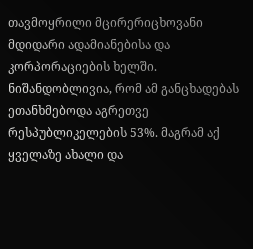თავმოყრილი მცირერიცხოვანი მდიდარი ადამიანებისა და კორპორაციების ხელში. ნიშანდობლივია, რომ ამ განცხადებას ეთანხმებოდა აგრეთვე რესპუბლიკელების 53%. მაგრამ აქ ყველაზე ახალი და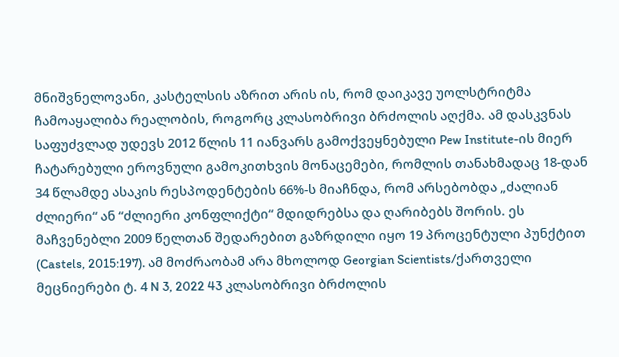მნიშვნელოვანი, კასტელსის აზრით არის ის, რომ დაიკავე უოლსტრიტმა ჩამოაყალიბა რეალობის, როგორც კლასობრივი ბრძოლის აღქმა. ამ დასკვნას საფუძვლად უდევს 2012 წლის 11 იანვარს გამოქვეყნებული Pew Institute-ის მიერ ჩატარებული ეროვნული გამოკითხვის მონაცემები, რომლის თანახმადაც 18-დან 34 წლამდე ასაკის რესპოდენტების 66%-ს მიაჩნდა, რომ არსებობდა „ძალიან ძლიერი“ ან “ძლიერი კონფლიქტი“ მდიდრებსა და ღარიბებს შორის. ეს მაჩვენებლი 2009 წელთან შედარებით გაზრდილი იყო 19 პროცენტული პუნქტით (Castels, 2015:197). ამ მოძრაობამ არა მხოლოდ Georgian Scientists/ქართველი მეცნიერები ტ. 4 N 3, 2022 43 კლასობრივი ბრძოლის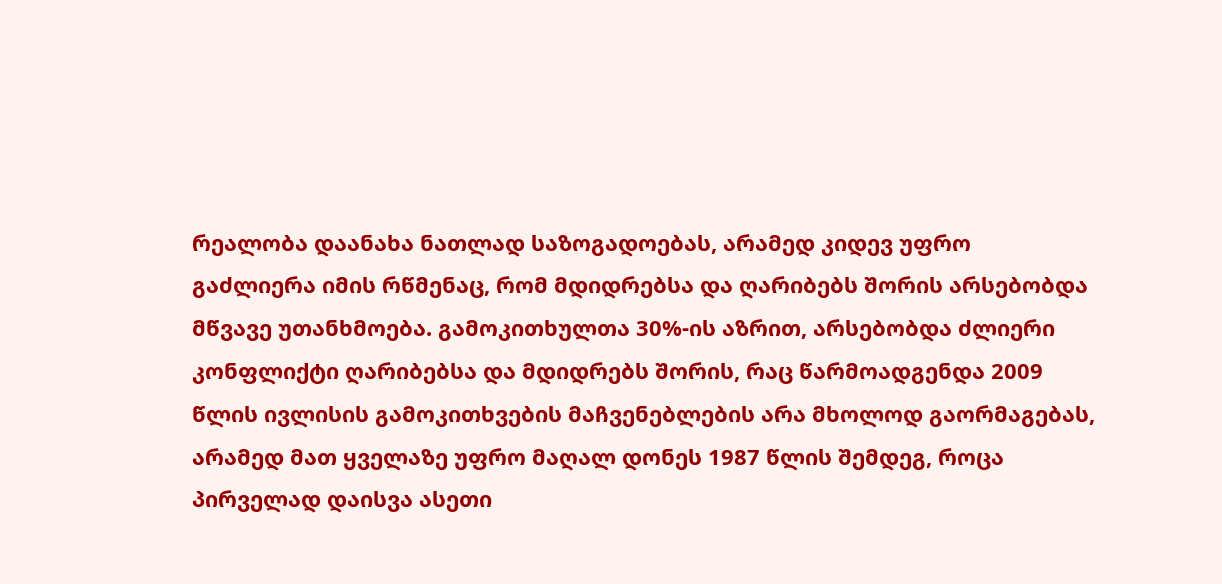რეალობა დაანახა ნათლად საზოგადოებას, არამედ კიდევ უფრო გაძლიერა იმის რწმენაც, რომ მდიდრებსა და ღარიბებს შორის არსებობდა მწვავე უთანხმოება. გამოკითხულთა 30%-ის აზრით, არსებობდა ძლიერი კონფლიქტი ღარიბებსა და მდიდრებს შორის, რაც წარმოადგენდა 2009 წლის ივლისის გამოკითხვების მაჩვენებლების არა მხოლოდ გაორმაგებას, არამედ მათ ყველაზე უფრო მაღალ დონეს 1987 წლის შემდეგ, როცა პირველად დაისვა ასეთი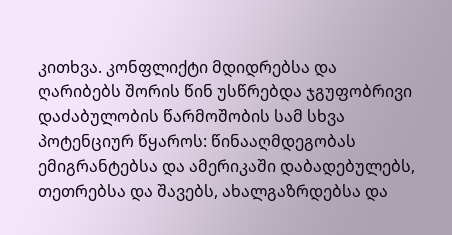კითხვა. კონფლიქტი მდიდრებსა და ღარიბებს შორის წინ უსწრებდა ჯგუფობრივი დაძაბულობის წარმოშობის სამ სხვა პოტენციურ წყაროს: წინააღმდეგობას ემიგრანტებსა და ამერიკაში დაბადებულებს, თეთრებსა და შავებს, ახალგაზრდებსა და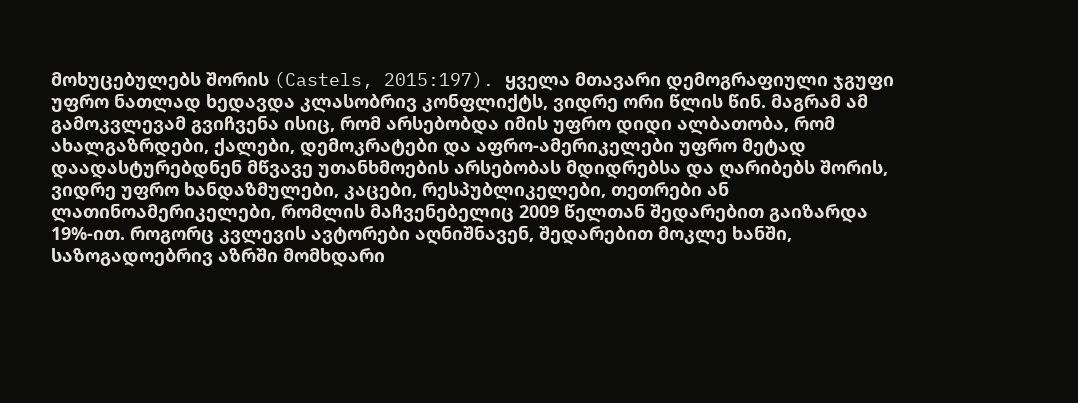მოხუცებულებს შორის (Castels, 2015:197). ყველა მთავარი დემოგრაფიული ჯგუფი უფრო ნათლად ხედავდა კლასობრივ კონფლიქტს, ვიდრე ორი წლის წინ. მაგრამ ამ გამოკვლევამ გვიჩვენა ისიც, რომ არსებობდა იმის უფრო დიდი ალბათობა, რომ ახალგაზრდები, ქალები, დემოკრატები და აფრო-ამერიკელები უფრო მეტად დაადასტურებდნენ მწვავე უთანხმოების არსებობას მდიდრებსა და ღარიბებს შორის, ვიდრე უფრო ხანდაზმულები, კაცები, რესპუბლიკელები, თეთრები ან ლათინოამერიკელები, რომლის მაჩვენებელიც 2009 წელთან შედარებით გაიზარდა 19%-ით. როგორც კვლევის ავტორები აღნიშნავენ, შედარებით მოკლე ხანში, საზოგადოებრივ აზრში მომხდარი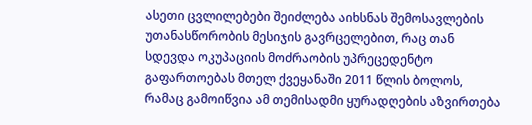ასეთი ცვლილებები შეიძლება აიხსნას შემოსავლების უთანასწორობის მესიჯის გავრცელებით, რაც თან სდევდა ოკუპაციის მოძრაობის უპრეცედენტო გაფართოებას მთელ ქვეყანაში 2011 წლის ბოლოს, რამაც გამოიწვია ამ თემისადმი ყურადღების აზვირთება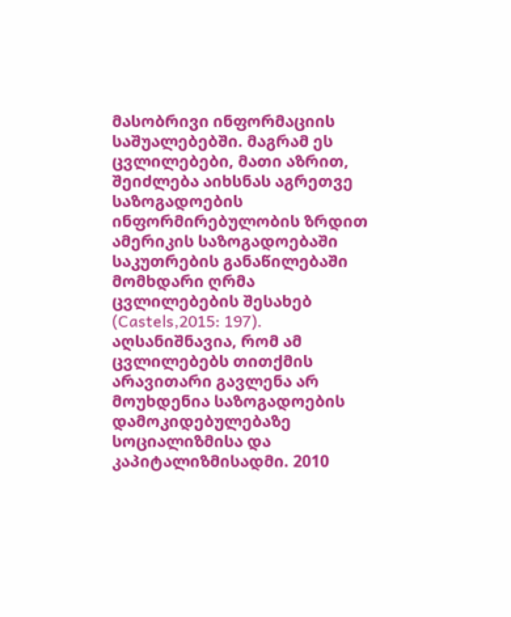მასობრივი ინფორმაციის საშუალებებში. მაგრამ ეს ცვლილებები, მათი აზრით, შეიძლება აიხსნას აგრეთვე საზოგადოების ინფორმირებულობის ზრდით ამერიკის საზოგადოებაში საკუთრების განაწილებაში მომხდარი ღრმა ცვლილებების შესახებ (Castels,2015: 197). აღსანიშნავია, რომ ამ ცვლილებებს თითქმის არავითარი გავლენა არ მოუხდენია საზოგადოების დამოკიდებულებაზე სოციალიზმისა და კაპიტალიზმისადმი. 2010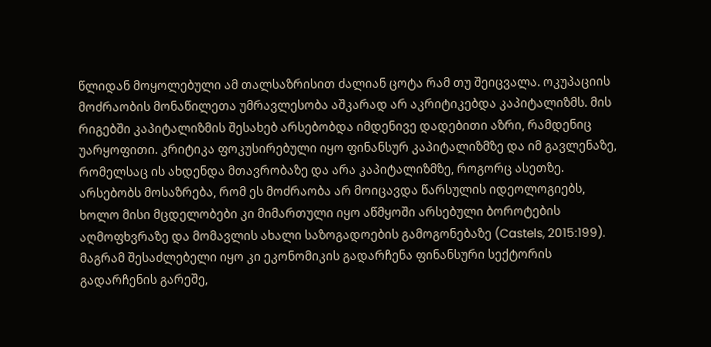წლიდან მოყოლებული ამ თალსაზრისით ძალიან ცოტა რამ თუ შეიცვალა. ოკუპაციის მოძრაობის მონაწილეთა უმრავლესობა აშკარად არ აკრიტიკებდა კაპიტალიზმს. მის რიგებში კაპიტალიზმის შესახებ არსებობდა იმდენივე დადებითი აზრი, რამდენიც უარყოფითი. კრიტიკა ფოკუსირებული იყო ფინანსურ კაპიტალიზმზე და იმ გავლენაზე, რომელსაც ის ახდენდა მთავრობაზე და არა კაპიტალიზმზე, როგორც ასეთზე. არსებობს მოსაზრება, რომ ეს მოძრაობა არ მოიცავდა წარსულის იდეოლოგიებს, ხოლო მისი მცდელობები კი მიმართული იყო აწმყოში არსებული ბოროტების აღმოფხვრაზე და მომავლის ახალი საზოგადოების გამოგონებაზე (Castels, 2015:199). მაგრამ შესაძლებელი იყო კი ეკონომიკის გადარჩენა ფინანსური სექტორის გადარჩენის გარეშე,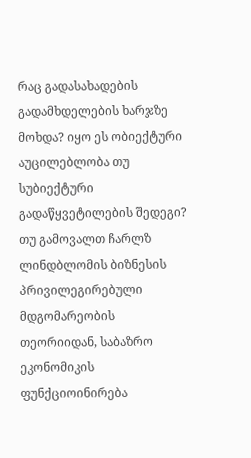რაც გადასახადების გადამხდელების ხარჯზე მოხდა? იყო ეს ობიექტური აუცილებლობა თუ სუბიექტური გადაწყვეტილების შედეგი? თუ გამოვალთ ჩარლზ ლინდბლომის ბიზნესის პრივილეგირებული მდგომარეობის თეორიიდან, საბაზრო ეკონომიკის ფუნქციოინირება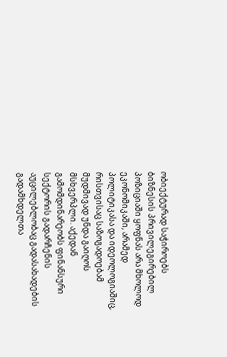ობიექტურად საჭიროებს ბიზნესის პრივილეგირებილ პოზიციაში ყოფნას არა მხოლოდ ეკონომიკაში, არამედ პოლიტიკასა და იდეოლოგიაშიც, რისთვისაც საზოგადოებამ მუდმივად უნდა გაიღოს მსხვერპლი. აქედან გამომდინარეობს ფინანსური სექტორის გადარჩენის აუცილებლობაც გადასახადების გადამხდელთა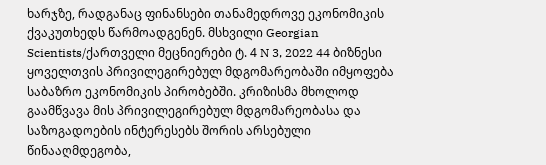ხარჯზე, რადგანაც ფინანსები თანამედროვე ეკონომიკის ქვაკუთხედს წარმოადგენენ. მსხვილი Georgian Scientists/ქართველი მეცნიერები ტ. 4 N 3, 2022 44 ბიზნესი ყოველთვის პრივილეგირებულ მდგომარეობაში იმყოფება საბაზრო ეკონომიკის პირობებში. კრიზისმა მხოლოდ გაამწვავა მის პრივილეგირებულ მდგომარეობასა და საზოგადოების ინტერესებს შორის არსებული წინააღმდეგობა,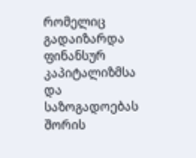რომელიც გადაიზარდა ფინანსურ კაპიტალიზმსა და საზოგადოებას შორის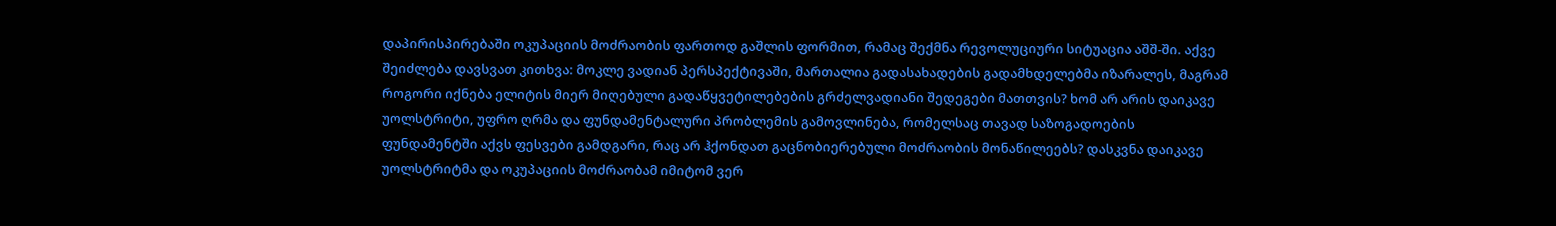დაპირისპირებაში ოკუპაციის მოძრაობის ფართოდ გაშლის ფორმით, რამაც შექმნა რევოლუციური სიტუაცია აშშ-ში. აქვე შეიძლება დავსვათ კითხვა: მოკლე ვადიან პერსპექტივაში, მართალია გადასახადების გადამხდელებმა იზარალეს, მაგრამ როგორი იქნება ელიტის მიერ მიღებული გადაწყვეტილებების გრძელვადიანი შედეგები მათთვის? ხომ არ არის დაიკავე უოლსტრიტი, უფრო ღრმა და ფუნდამენტალური პრობლემის გამოვლინება, რომელსაც თავად საზოგადოების ფუნდამენტში აქვს ფესვები გამდგარი, რაც არ ჰქონდათ გაცნობიერებული მოძრაობის მონაწილეებს? დასკვნა დაიკავე უოლსტრიტმა და ოკუპაციის მოძრაობამ იმიტომ ვერ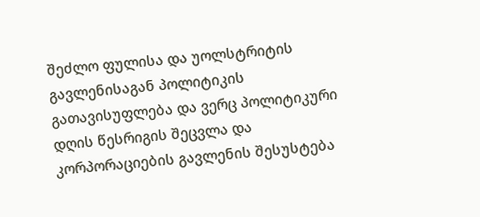შეძლო ფულისა და უოლსტრიტის გავლენისაგან პოლიტიკის გათავისუფლება და ვერც პოლიტიკური დღის წესრიგის შეცვლა და კორპორაციების გავლენის შესუსტება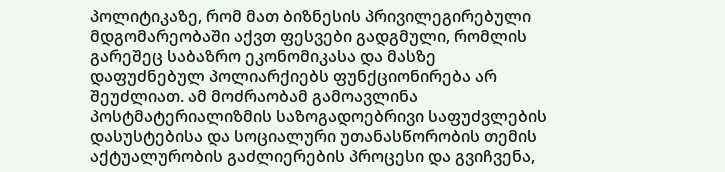პოლიტიკაზე, რომ მათ ბიზნესის პრივილეგირებული მდგომარეობაში აქვთ ფესვები გადგმული, რომლის გარეშეც საბაზრო ეკონომიკასა და მასზე დაფუძნებულ პოლიარქიებს ფუნქციონირება არ შეუძლიათ. ამ მოძრაობამ გამოავლინა პოსტმატერიალიზმის საზოგადოებრივი საფუძვლების დასუსტებისა და სოციალური უთანასწორობის თემის აქტუალურობის გაძლიერების პროცესი და გვიჩვენა,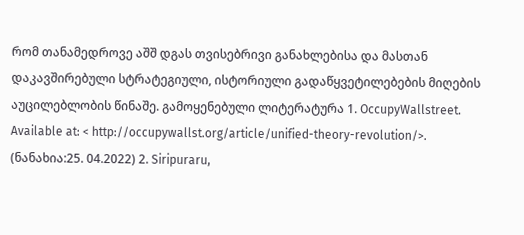რომ თანამედროვე აშშ დგას თვისებრივი განახლებისა და მასთან დაკავშირებული სტრატეგიული, ისტორიული გადაწყვეტილებების მიღების აუცილებლობის წინაშე. გამოყენებული ლიტერატურა 1. OccupyWallstreet. Available at: < http://occupywallst.org/article/unified-theory-revolution/>. (ნანახია:25. 04.2022) 2. Siripuraru,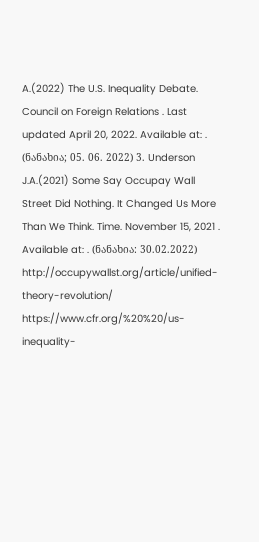A.(2022) The U.S. Inequality Debate. Council on Foreign Relations . Last updated April 20, 2022. Available at: . (ნანახია; 05. 06. 2022) 3. Underson J.A.(2021) Some Say Occupay Wall Street Did Nothing. It Changed Us More Than We Think. Time. November 15, 2021 . Available at: . (ნანახია: 30.02.2022) http://occupywallst.org/article/unified-theory-revolution/ https://www.cfr.org/%20%20/us-inequality-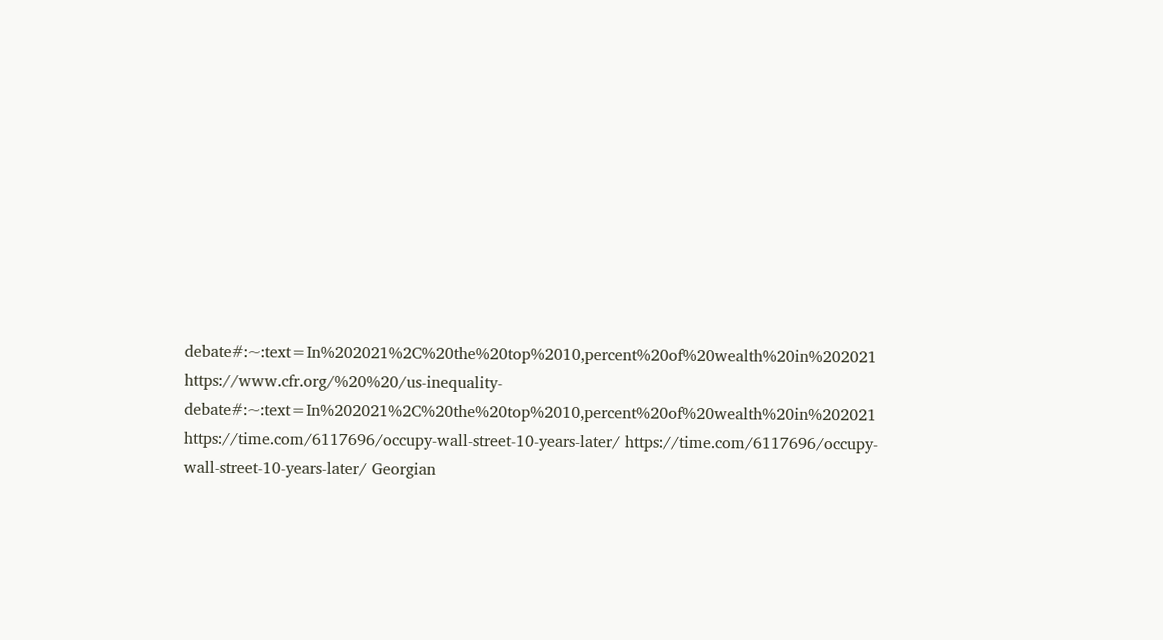debate#:~:text=In%202021%2C%20the%20top%2010,percent%20of%20wealth%20in%202021 https://www.cfr.org/%20%20/us-inequality-debate#:~:text=In%202021%2C%20the%20top%2010,percent%20of%20wealth%20in%202021 https://time.com/6117696/occupy-wall-street-10-years-later/ https://time.com/6117696/occupy-wall-street-10-years-later/ Georgian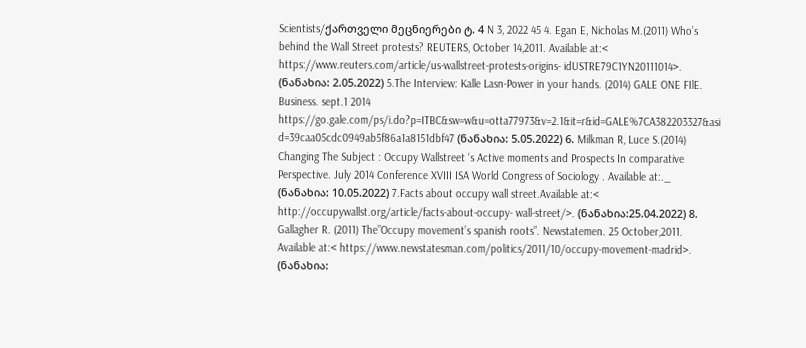Scientists/ქართველი მეცნიერები ტ. 4 N 3, 2022 45 4. Egan E, Nicholas M.(2011) Who’s behind the Wall Street protests? REUTERS, October 14,2011. Available at:< https://www.reuters.com/article/us-wallstreet-protests-origins- idUSTRE79C1YN20111014>. (ნანახია: 2.05.2022) 5.The Interview: Kalle Lasn-Power in your hands. (2014) GALE ONE FIlE. Business. sept.1 2014 https://go.gale.com/ps/i.do?p=ITBC&sw=w&u=otta77973&v=2.1&it=r&id=GALE%7CA382203327&asi d=39caa05cdc0949ab5f86a1a8151dbf47 (ნანახია: 5.05.2022) 6. Milkman R, Luce S.(2014) Changing The Subject : Occupy Wallstreet ‘s Active moments and Prospects In comparative Perspective. July 2014 Conference XVIII ISA World Congress of Sociology . Available at:._ (ნანახია: 10.05.2022) 7.Facts about occupy wall street.Available at:< http://occupywallst.org/article/facts-about-occupy- wall-street/>. (ნანახია:25.04.2022) 8. Gallagher R. (2011) The”Occupy movement’s spanish roots”. Newstatemen. 25 October,2011. Available at:< https://www.newstatesman.com/politics/2011/10/occupy-movement-madrid>. (ნანახია: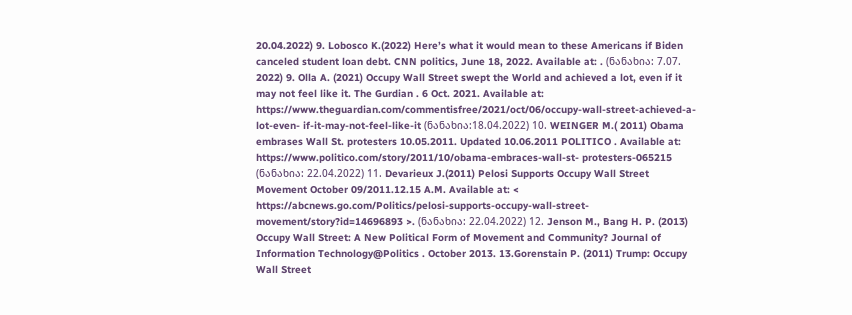20.04.2022) 9. Lobosco K.(2022) Here’s what it would mean to these Americans if Biden canceled student loan debt. CNN politics, June 18, 2022. Available at: . (ნანახია: 7.07. 2022) 9. Olla A. (2021) Occupy Wall Street swept the World and achieved a lot, even if it may not feel like it. The Gurdian . 6 Oct. 2021. Available at: https://www.theguardian.com/commentisfree/2021/oct/06/occupy-wall-street-achieved-a-lot-even- if-it-may-not-feel-like-it (ნანახია:18.04.2022) 10. WEINGER M.( 2011) Obama embrases Wall St. protesters 10.05.2011. Updated 10.06.2011 POLITICO . Available at: https://www.politico.com/story/2011/10/obama-embraces-wall-st- protesters-065215 (ნანახია: 22.04.2022) 11. Devarieux J.(2011) Pelosi Supports Occupy Wall Street Movement October 09/2011.12.15 A.M. Available at: < https://abcnews.go.com/Politics/pelosi-supports-occupy-wall-street- movement/story?id=14696893 >. (ნანახია: 22.04.2022) 12. Jenson M., Bang H. P. (2013) Occupy Wall Street: A New Political Form of Movement and Community? Journal of Information Technology@Politics . October 2013. 13.Gorenstain P. (2011) Trump: Occupy Wall Street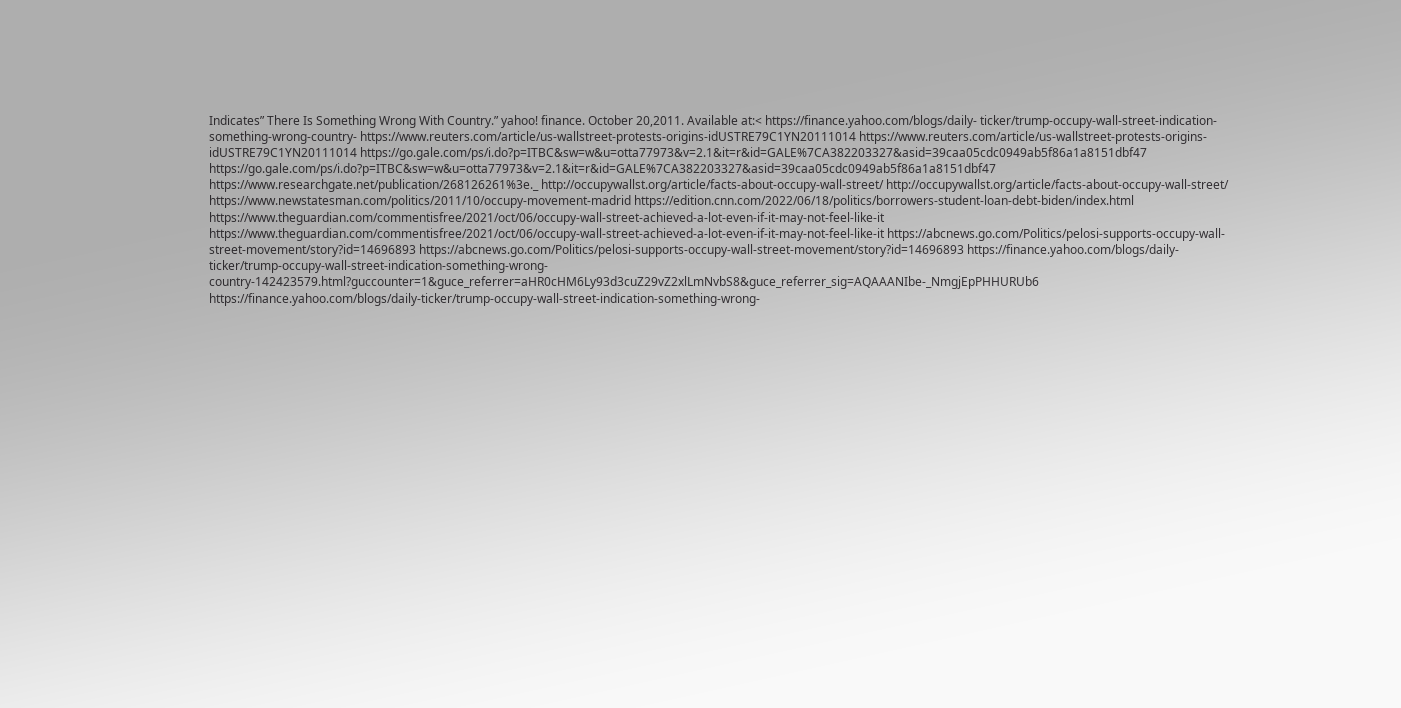Indicates” There Is Something Wrong With Country.” yahoo! finance. October 20,2011. Available at:< https://finance.yahoo.com/blogs/daily- ticker/trump-occupy-wall-street-indication-something-wrong-country- https://www.reuters.com/article/us-wallstreet-protests-origins-idUSTRE79C1YN20111014 https://www.reuters.com/article/us-wallstreet-protests-origins-idUSTRE79C1YN20111014 https://go.gale.com/ps/i.do?p=ITBC&sw=w&u=otta77973&v=2.1&it=r&id=GALE%7CA382203327&asid=39caa05cdc0949ab5f86a1a8151dbf47 https://go.gale.com/ps/i.do?p=ITBC&sw=w&u=otta77973&v=2.1&it=r&id=GALE%7CA382203327&asid=39caa05cdc0949ab5f86a1a8151dbf47 https://www.researchgate.net/publication/268126261%3e._ http://occupywallst.org/article/facts-about-occupy-wall-street/ http://occupywallst.org/article/facts-about-occupy-wall-street/ https://www.newstatesman.com/politics/2011/10/occupy-movement-madrid https://edition.cnn.com/2022/06/18/politics/borrowers-student-loan-debt-biden/index.html https://www.theguardian.com/commentisfree/2021/oct/06/occupy-wall-street-achieved-a-lot-even-if-it-may-not-feel-like-it https://www.theguardian.com/commentisfree/2021/oct/06/occupy-wall-street-achieved-a-lot-even-if-it-may-not-feel-like-it https://abcnews.go.com/Politics/pelosi-supports-occupy-wall-street-movement/story?id=14696893 https://abcnews.go.com/Politics/pelosi-supports-occupy-wall-street-movement/story?id=14696893 https://finance.yahoo.com/blogs/daily-ticker/trump-occupy-wall-street-indication-something-wrong-country-142423579.html?guccounter=1&guce_referrer=aHR0cHM6Ly93d3cuZ29vZ2xlLmNvbS8&guce_referrer_sig=AQAAANIbe-_NmgjEpPHHURUb6 https://finance.yahoo.com/blogs/daily-ticker/trump-occupy-wall-street-indication-something-wrong-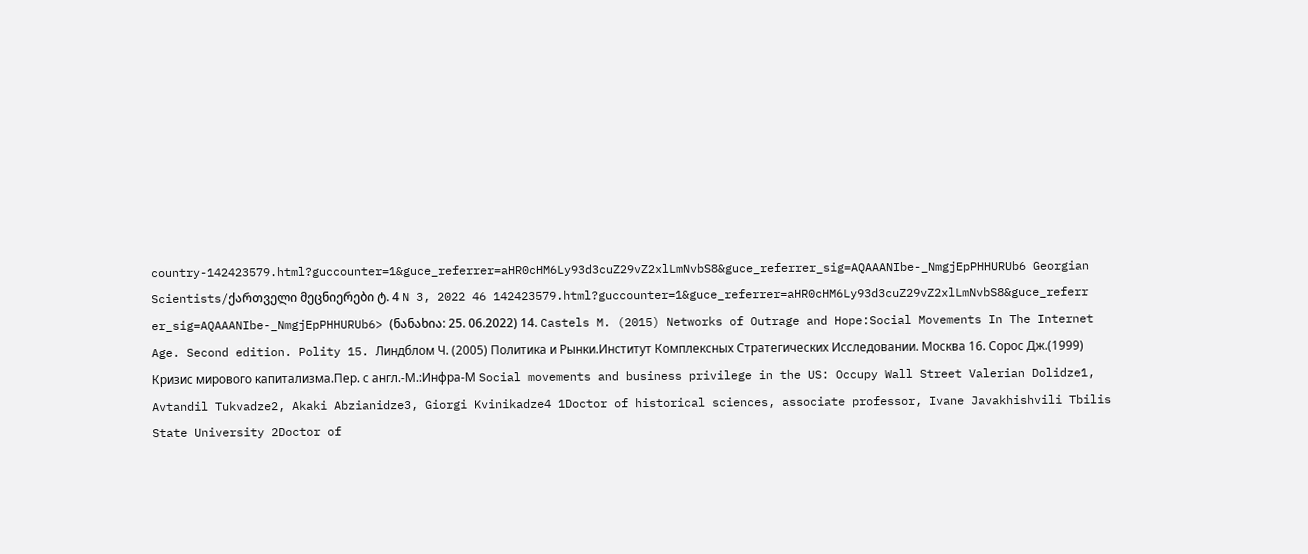country-142423579.html?guccounter=1&guce_referrer=aHR0cHM6Ly93d3cuZ29vZ2xlLmNvbS8&guce_referrer_sig=AQAAANIbe-_NmgjEpPHHURUb6 Georgian Scientists/ქართველი მეცნიერები ტ. 4 N 3, 2022 46 142423579.html?guccounter=1&guce_referrer=aHR0cHM6Ly93d3cuZ29vZ2xlLmNvbS8&guce_referr er_sig=AQAAANIbe-_NmgjEpPHHURUb6> (ნანახია: 25. 06.2022) 14. Castels M. (2015) Networks of Outrage and Hope:Social Movements In The Internet Age. Second edition. Polity 15. Линдблом Ч. (2005) Политика и Рынки.Институт Комплексных Стратегических Исследовании. Москва 16. Сорос Дж.(1999) Кризис мирового капитализма.Пер. с англ.-М.:Инфра-М Social movements and business privilege in the US: Occupy Wall Street Valerian Dolidze1, Avtandil Tukvadze2, Akaki Abzianidze3, Giorgi Kvinikadze4 1Doctor of historical sciences, associate professor, Ivane Javakhishvili Tbilis State University 2Doctor of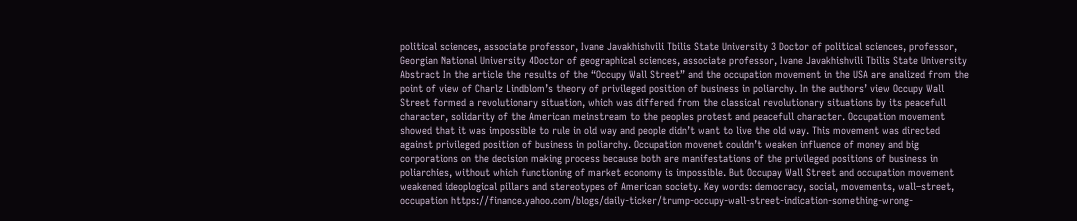political sciences, associate professor, Ivane Javakhishvili Tbilis State University 3 Doctor of political sciences, professor, Georgian National University 4Doctor of geographical sciences, associate professor, Ivane Javakhishvili Tbilis State University Abstract In the article the results of the “Occupy Wall Street” and the occupation movement in the USA are analized from the point of view of Charlz Lindblom’s theory of privileged position of business in poliarchy. In the authors’ view Occupy Wall Street formed a revolutionary situation, which was differed from the classical revolutionary situations by its peacefull character, solidarity of the American meinstream to the peoples protest and peacefull character. Occupation movement showed that it was impossible to rule in old way and people didn’t want to live the old way. This movement was directed against privileged position of business in poliarchy. Occupation movenet couldn’t weaken influence of money and big corporations on the decision making process because both are manifestations of the privileged positions of business in poliarchies, without which functioning of market economy is impossible. But Occupay Wall Street and occupation movement weakened ideoplogical pillars and stereotypes of American society. Key words: democracy, social, movements, wall–street, occupation https://finance.yahoo.com/blogs/daily-ticker/trump-occupy-wall-street-indication-something-wrong-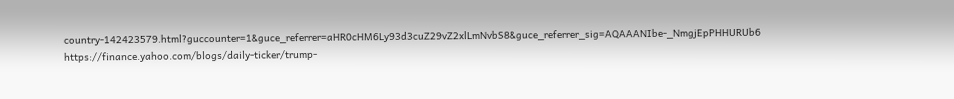country-142423579.html?guccounter=1&guce_referrer=aHR0cHM6Ly93d3cuZ29vZ2xlLmNvbS8&guce_referrer_sig=AQAAANIbe-_NmgjEpPHHURUb6 https://finance.yahoo.com/blogs/daily-ticker/trump-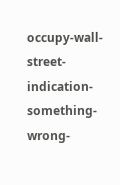occupy-wall-street-indication-something-wrong-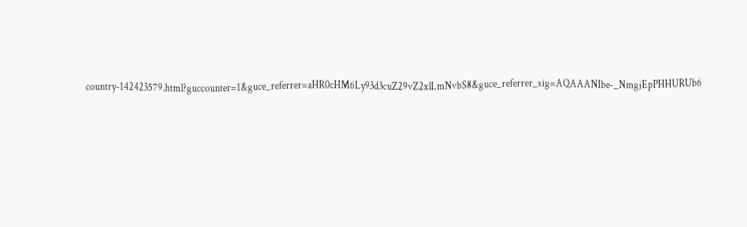country-142423579.html?guccounter=1&guce_referrer=aHR0cHM6Ly93d3cuZ29vZ2xlLmNvbS8&guce_referrer_sig=AQAAANIbe-_NmgjEpPHHURUb6